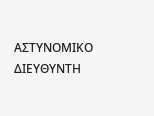ΑΣΤΥΝΟΜΙΚΟ ΔΙΕΥΘΥΝΤΗ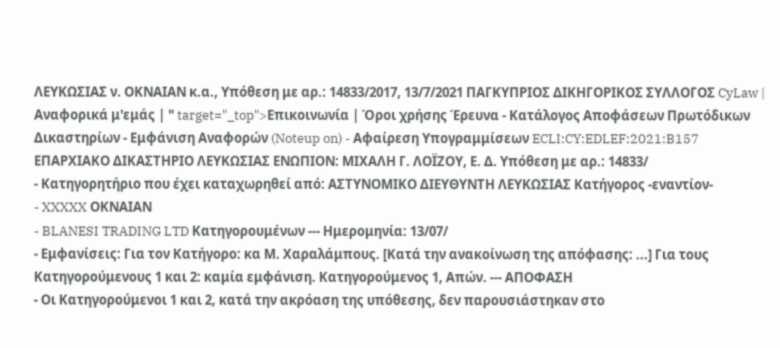ΛΕΥΚΩΣΙΑΣ ν. ΟΚΝΑΙΑΝ κ.α., Υπόθεση με αρ.: 14833/2017, 13/7/2021 ΠΑΓΚΥΠΡΙΟΣ ΔΙΚΗΓΟΡΙΚΟΣ ΣΥΛΛΟΓΟΣ CyLaw | Αναφορικά μ'εμάς | " target="_top">Επικοινωνία | Όροι χρήσης Έρευνα - Κατάλογος Αποφάσεων Πρωτόδικων Δικαστηρίων - Εμφάνιση Αναφορών (Noteup on) - Αφαίρεση Υπογραμμίσεων ECLI:CY:EDLEF:2021:B157 ΕΠΑΡΧΙΑΚΟ ΔΙΚΑΣΤΗΡΙΟ ΛΕΥΚΩΣΙΑΣ ΕΝΩΠΙΟΝ: ΜΙΧΑΛΗ Γ. ΛΟΪΖΟΥ, Ε. Δ. Υπόθεση με αρ.: 14833/
- Κατηγορητήριο που έχει καταχωρηθεί από: ΑΣΤΥΝΟΜΙΚΟ ΔΙΕΥΘΥΝΤΗ ΛΕΥΚΩΣΙΑΣ Κατήγορος -εναντίον-
- XXXXX ΟΚΝΑΙΑΝ
- BLANESI TRADING LTD Κατηγορουμένων --- Ημερομηνία: 13/07/
- Εμφανίσεις: Για τον Κατήγορο: κα Μ. Χαραλάμπους. [Κατά την ανακοίνωση της απόφασης: ...] Για τους Κατηγορούμενους 1 και 2: καμία εμφάνιση. Κατηγορούμενος 1, Απών. --- ΑΠΟΦΑΣΗ
- Οι Κατηγορούμενοι 1 και 2, κατά την ακρόαση της υπόθεσης, δεν παρουσιάστηκαν στο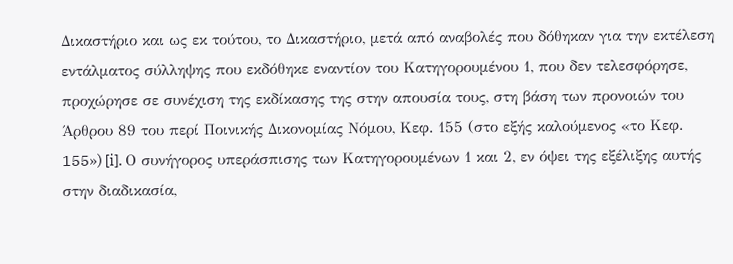Δικαστήριο και ως εκ τούτου, το Δικαστήριο, μετά από αναβολές που δόθηκαν για την εκτέλεση εντάλματος σύλληψης που εκδόθηκε εναντίον του Κατηγορουμένου 1, που δεν τελεσφόρησε, προχώρησε σε συνέχιση της εκδίκασης της στην απουσία τους, στη βάση των προνοιών του Άρθρου 89 του περί Ποινικής Δικονομίας Νόμου, Κεφ. 155 (στο εξής καλούμενος «το Κεφ. 155») [i]. Ο συνήγορος υπεράσπισης των Κατηγορουμένων 1 και 2, εν όψει της εξέλιξης αυτής στην διαδικασία,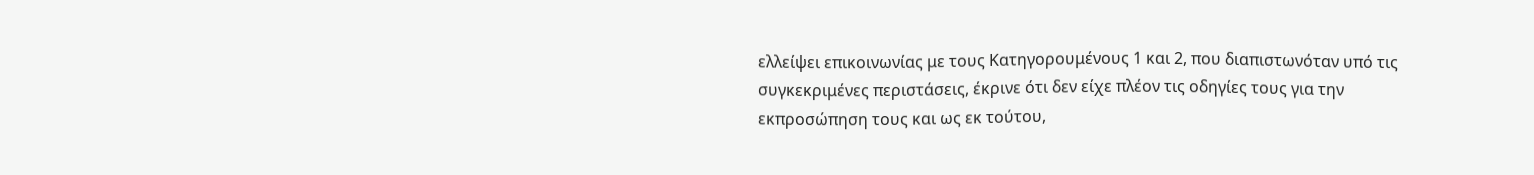ελλείψει επικοινωνίας με τους Κατηγορουμένους 1 και 2, που διαπιστωνόταν υπό τις συγκεκριμένες περιστάσεις, έκρινε ότι δεν είχε πλέον τις οδηγίες τους για την εκπροσώπηση τους και ως εκ τούτου,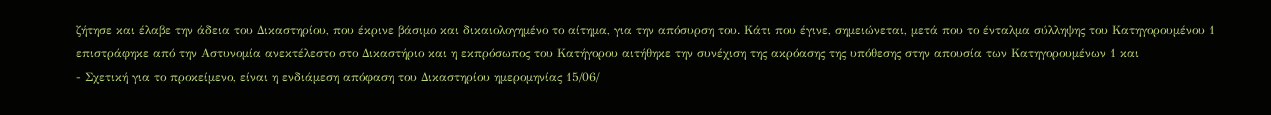ζήτησε και έλαβε την άδεια του Δικαστηρίου, που έκρινε βάσιμο και δικαιολογημένο το αίτημα, για την απόσυρση του. Κάτι που έγινε, σημειώνεται, μετά που το ένταλμα σύλληψης του Κατηγορουμένου 1 επιστράφηκε από την Αστυνομία ανεκτέλεστο στο Δικαστήριο και η εκπρόσωπος του Κατήγορου αιτήθηκε την συνέχιση της ακρόασης της υπόθεσης στην απουσία των Κατηγορουμένων 1 και
- Σχετική για το προκείμενο, είναι η ενδιάμεση απόφαση του Δικαστηρίου ημερομηνίας 15/06/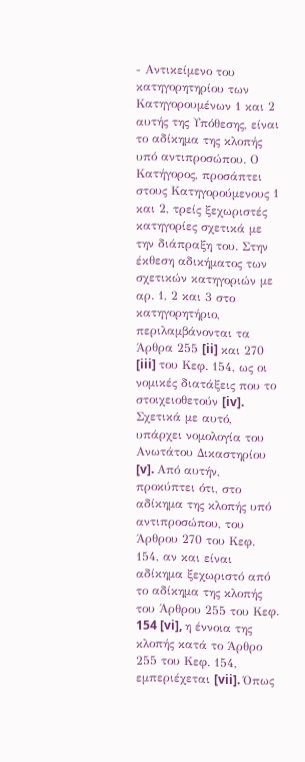- Αντικείμενο του κατηγορητηρίου των Κατηγορουμένων 1 και 2 αυτής της Υπόθεσης, είναι το αδίκημα της κλοπής υπό αντιπροσώπου. Ο Κατήγορος, προσάπτει στους Κατηγορούμενους 1 και 2, τρείς ξεχωριστές κατηγορίες σχετικά με την διάπραξη του. Στην έκθεση αδικήματος των σχετικών κατηγοριών με αρ. 1, 2 και 3 στο κατηγορητήριο, περιλαμβάνονται τα Άρθρα 255 [ii] και 270 [iii] του Κεφ. 154, ως οι νομικές διατάξεις που το στοιχειοθετούν [iv]. Σχετικά με αυτό, υπάρχει νομολογία του Ανωτάτου Δικαστηρίου [v]. Από αυτήν, προκύπτει ότι, στο αδίκημα της κλοπής υπό αντιπροσώπου, του Άρθρου 270 του Κεφ. 154, αν και είναι αδίκημα ξεχωριστό από το αδίκημα της κλοπής του Άρθρου 255 του Κεφ. 154 [vi], η έννοια της κλοπής κατά το Άρθρο 255 του Κεφ. 154, εμπεριέχεται [vii]. Όπως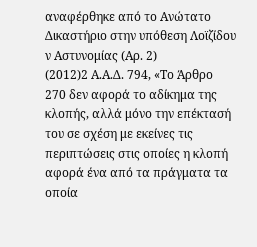αναφέρθηκε από το Ανώτατο Δικαστήριο στην υπόθεση Λοϊζίδου ν Αστυνομίας (Αρ. 2)
(2012)2 Α.Α.Δ. 794, «Το Άρθρο 270 δεν αφορά το αδίκημα της κλοπής, αλλά μόνο την επέκτασή του σε σχέση με εκείνες τις περιπτώσεις στις οποίες η κλοπή αφορά ένα από τα πράγματα τα οποία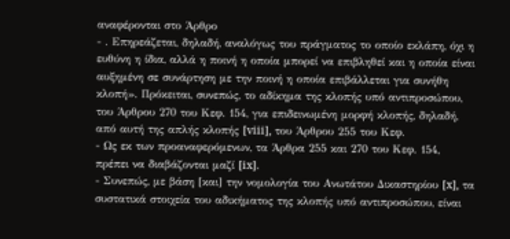αναφέρονται στο Άρθρο
- . Επηρεάζεται, δηλαδή, αναλόγως του πράγματος το οποίο εκλάπη, όχι η ευθύνη η ίδια, αλλά η ποινή η οποία μπορεί να επιβληθεί και η οποία είναι αυξημένη σε συνάρτηση με την ποινή η οποία επιβάλλεται για συνήθη κλοπή». Πρόκειται, συνεπώς, το αδίκημα της κλοπής υπό αντιπροσώπου, του Άρθρου 270 του Κεφ. 154, για επιδεινωμένη μορφή κλοπής, δηλαδή, από αυτή της απλής κλοπής [viii], του Άρθρου 255 του Κεφ.
- Ως εκ των προαναφερόμενων, τα Άρθρα 255 και 270 του Κεφ. 154, πρέπει να διαβάζονται μαζί [ix].
- Συνεπώς, με βάση [και] την νομολογία του Ανωτάτου Δικαστηρίου [x], τα συστατικά στοιχεία του αδικήματος της κλοπής υπό αντιπροσώπου, είναι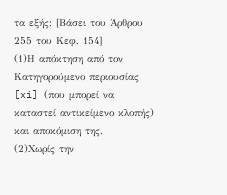τα εξής: [Βάσει του Άρθρου 255 του Κεφ. 154]
(1)Η απόκτηση από τον Κατηγορούμενο περιουσίας [xi] (που μπορεί να καταστεί αντικείμενο κλοπής) και αποκόμιση της.
(2)Χωρίς την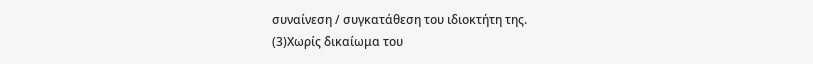συναίνεση / συγκατάθεση του ιδιοκτήτη της.
(3)Χωρίς δικαίωμα του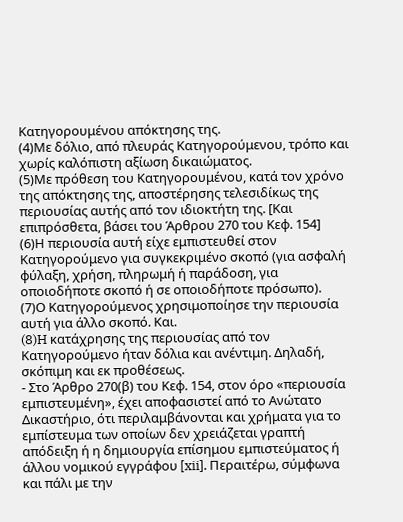Κατηγορουμένου απόκτησης της.
(4)Με δόλιο, από πλευράς Κατηγορούμενου, τρόπο και χωρίς καλόπιστη αξίωση δικαιώματος.
(5)Με πρόθεση του Κατηγορουμένου, κατά τον χρόνο της απόκτησης της, αποστέρησης τελεσιδίκως της περιουσίας αυτής από τον ιδιοκτήτη της. [Και επιπρόσθετα, βάσει του Άρθρου 270 του Κεφ. 154]
(6)Η περιουσία αυτή είχε εμπιστευθεί στον Κατηγορούμενο για συγκεκριμένο σκοπό (για ασφαλή φύλαξη, χρήση, πληρωμή ή παράδοση, για οποιοδήποτε σκοπό ή σε οποιοδήποτε πρόσωπο).
(7)Ο Κατηγορούμενος χρησιμοποίησε την περιουσία αυτή για άλλο σκοπό. Και.
(8)H κατάχρησης της περιουσίας από τον Κατηγορούμενο ήταν δόλια και ανέντιμη. Δηλαδή, σκόπιμη και εκ προθέσεως.
- Στο Άρθρο 270(β) του Κεφ. 154, στον όρο «περιουσία εμπιστευμένη», έχει αποφασιστεί από το Ανώτατο Δικαστήριο, ότι περιλαμβάνονται και χρήματα για το εμπίστευμα των οποίων δεν χρειάζεται γραπτή απόδειξη ή η δημιουργία επίσημου εμπιστεύματος ή άλλου νομικού εγγράφου [xii]. Περαιτέρω, σύμφωνα και πάλι με την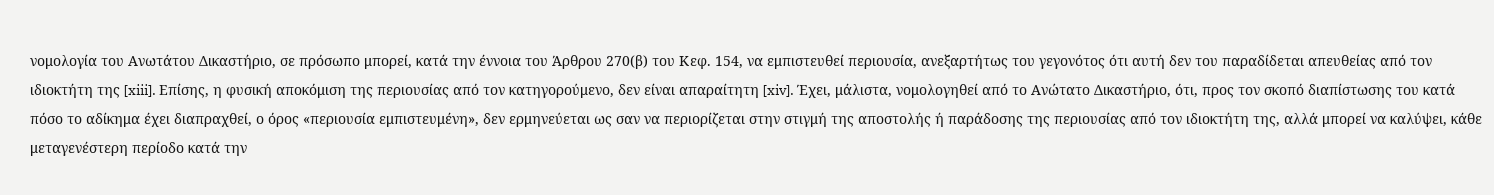νομολογία του Ανωτάτου Δικαστήριο, σε πρόσωπο μπορεί, κατά την έννοια του Άρθρου 270(β) του Κεφ. 154, να εμπιστευθεί περιουσία, ανεξαρτήτως του γεγονότος ότι αυτή δεν του παραδίδεται απευθείας από τον ιδιοκτήτη της [xiii]. Επίσης, η φυσική αποκόμιση της περιουσίας από τον κατηγορούμενο, δεν είναι απαραίτητη [xiv]. Έχει, μάλιστα, νομολογηθεί από το Ανώτατο Δικαστήριο, ότι, προς τον σκοπό διαπίστωσης του κατά πόσο το αδίκημα έχει διαπραχθεί, ο όρος «περιουσία εμπιστευμένη», δεν ερμηνεύεται ως σαν να περιορίζεται στην στιγμή της αποστολής ή παράδοσης της περιουσίας από τον ιδιοκτήτη της, αλλά μπορεί να καλύψει, κάθε μεταγενέστερη περίοδο κατά την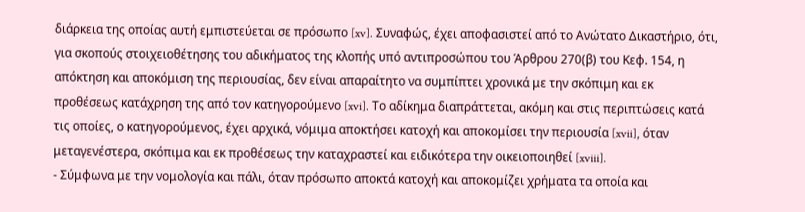διάρκεια της οποίας αυτή εμπιστεύεται σε πρόσωπο [xv]. Συναφώς, έχει αποφασιστεί από το Ανώτατο Δικαστήριο, ότι, για σκοπούς στοιχειοθέτησης του αδικήματος της κλοπής υπό αντιπροσώπου του Άρθρου 270(β) του Κεφ. 154, η απόκτηση και αποκόμιση της περιουσίας, δεν είναι απαραίτητο να συμπίπτει χρονικά με την σκόπιμη και εκ προθέσεως κατάχρηση της από τον κατηγορούμενο [xvi]. Το αδίκημα διαπράττεται, ακόμη και στις περιπτώσεις κατά τις οποίες, ο κατηγορούμενος, έχει αρχικά, νόμιμα αποκτήσει κατοχή και αποκομίσει την περιουσία [xvii], όταν μεταγενέστερα, σκόπιμα και εκ προθέσεως την καταχραστεί και ειδικότερα την οικειοποιηθεί [xviii].
- Σύμφωνα με την νομολογία και πάλι, όταν πρόσωπο αποκτά κατοχή και αποκομίζει χρήματα τα οποία και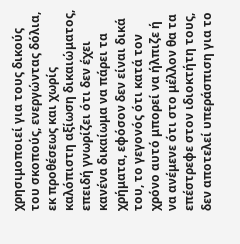χρησιμοποιεί για τους δικούς του σκοπούς, ενεργώντας δόλια, εκ προθέσεως και χωρίς καλόπιστη αξίωση δικαιώματος, επειδή γνωρίζει ότι δεν έχει κανένα δικαίωμα να πάρει τα χρήματα, εφόσον δεν είναι δικά του, το γεγονός ότι κατά τον χρόνο αυτό μπορεί να ήλπιζε ή να ανέμενε ότι στο μέλλον θα τα επέστρεφε στον ιδιοκτήτη τους, δεν αποτελεί υπεράσπιση για το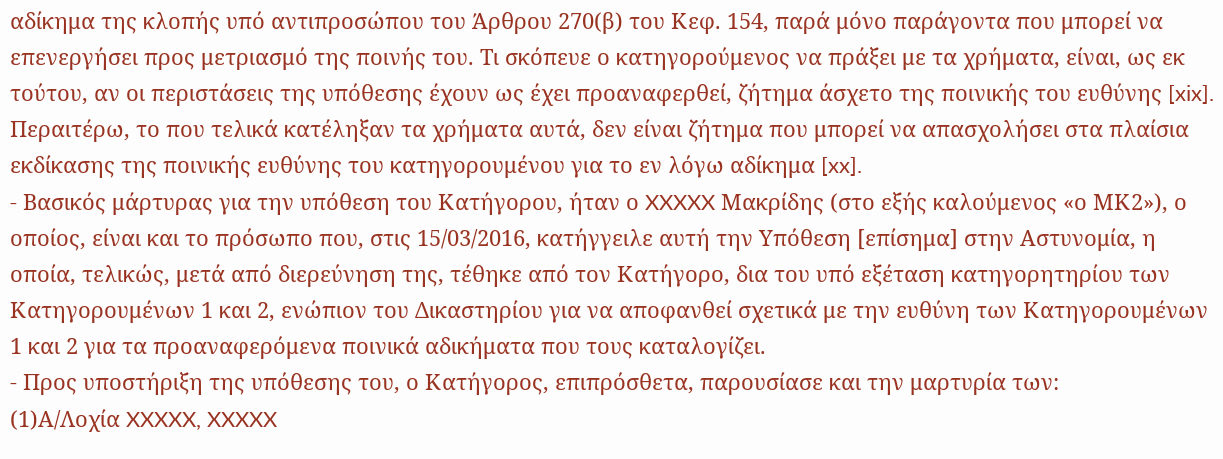αδίκημα της κλοπής υπό αντιπροσώπου του Άρθρου 270(β) του Κεφ. 154, παρά μόνο παράγοντα που μπορεί να επενεργήσει προς μετριασμό της ποινής του. Τι σκόπευε ο κατηγορούμενος να πράξει με τα χρήματα, είναι, ως εκ τούτου, αν οι περιστάσεις της υπόθεσης έχουν ως έχει προαναφερθεί, ζήτημα άσχετο της ποινικής του ευθύνης [xix]. Περαιτέρω, το που τελικά κατέληξαν τα χρήματα αυτά, δεν είναι ζήτημα που μπορεί να απασχολήσει στα πλαίσια εκδίκασης της ποινικής ευθύνης του κατηγορουμένου για το εν λόγω αδίκημα [xx].
- Βασικός μάρτυρας για την υπόθεση του Κατήγορου, ήταν ο XXXXX Μακρίδης (στο εξής καλούμενος «ο ΜΚ2»), ο οποίος, είναι και το πρόσωπο που, στις 15/03/2016, κατήγγειλε αυτή την Υπόθεση [επίσημα] στην Αστυνομία, η οποία, τελικώς, μετά από διερεύνηση της, τέθηκε από τον Κατήγορο, δια του υπό εξέταση κατηγορητηρίου των Κατηγορουμένων 1 και 2, ενώπιον του Δικαστηρίου για να αποφανθεί σχετικά με την ευθύνη των Κατηγορουμένων 1 και 2 για τα προαναφερόμενα ποινικά αδικήματα που τους καταλογίζει.
- Προς υποστήριξη της υπόθεσης του, ο Κατήγορος, επιπρόσθετα, παρουσίασε και την μαρτυρία των:
(1)Α/Λοχία XXXXX, XXXXX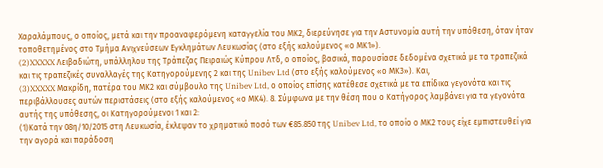Χαραλάμπους, ο οποίος, μετά και την προαναφερόμενη καταγγελία του ΜΚ2, διερεύνησε για την Αστυνομία αυτή την υπόθεση, όταν ήταν τοποθετημένος στο Τμήμα Ανιχνεύσεων Εγκλημάτων Λευκωσίας (στο εξής καλούμενος «ο ΜΚ1»).
(2)XXXXX Λειβαδιώτη, υπάλληλου της Τράπεζας Πειραιώς Κύπρου Λτδ, ο οποίος, βασικά, παρουσίασε δεδομένα σχετικά με τα τραπεζικά και τις τραπεζικές συναλλαγές της Κατηγορούμενης 2 και της Unibev Ltd (στο εξής καλούμενος «ο ΜΚ3»). Και,
(3)XXXXX Μακρίδη, πατέρα του ΜΚ2 και σύμβουλο της Unibev Ltd, ο οποίος επίσης κατέθεσε σχετικά με τα επίδικα γεγονότα και τις περιβάλλουσες αυτών περιστάσεις (στο εξής καλούμενος «ο ΜΚ4). 8. Σύμφωνα με την θέση που ο Κατήγορος λαμβάνει για τα γεγονότα αυτής της υπόθεσης, οι Κατηγορούμενοι 1 και 2:
(1)Κατά την 08η/10/2015 στη Λευκωσία, έκλεψαν το χρηματικό ποσό των €85.850 της Unibev Ltd, το οποίο ο ΜΚ2 τους είχε εμπιστευθεί για την αγορά και παράδοση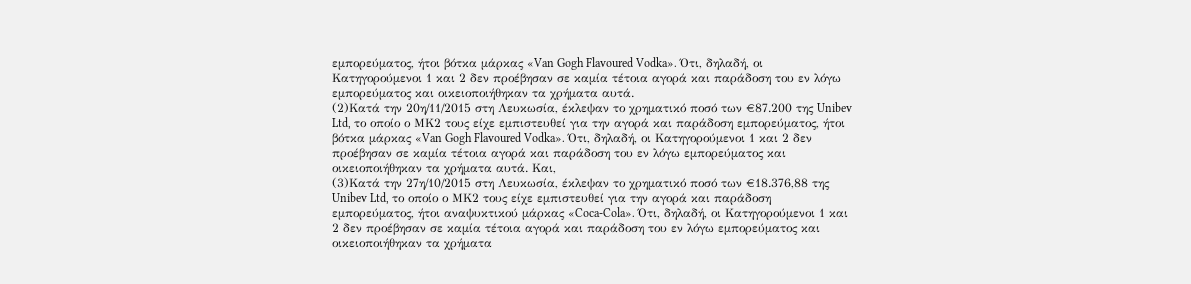εμπορεύματος, ήτοι βότκα μάρκας «Van Gogh Flavoured Vodka». Ότι, δηλαδή, οι Κατηγορούμενοι 1 και 2 δεν προέβησαν σε καμία τέτοια αγορά και παράδοση του εν λόγω εμπορεύματος και οικειοποιήθηκαν τα χρήματα αυτά.
(2)Κατά την 20η/11/2015 στη Λευκωσία, έκλεψαν το χρηματικό ποσό των €87.200 της Unibev Ltd, το οποίο ο ΜΚ2 τους είχε εμπιστευθεί για την αγορά και παράδοση εμπορεύματος, ήτοι βότκα μάρκας «Van Gogh Flavoured Vodka». Ότι, δηλαδή, οι Κατηγορούμενοι 1 και 2 δεν προέβησαν σε καμία τέτοια αγορά και παράδοση του εν λόγω εμπορεύματος και οικειοποιήθηκαν τα χρήματα αυτά. Και,
(3)Κατά την 27η/10/2015 στη Λευκωσία, έκλεψαν το χρηματικό ποσό των €18.376,88 της Unibev Ltd, το οποίο ο ΜΚ2 τους είχε εμπιστευθεί για την αγορά και παράδοση εμπορεύματος, ήτοι αναψυκτικού μάρκας «Coca-Cola». Ότι, δηλαδή, οι Κατηγορούμενοι 1 και 2 δεν προέβησαν σε καμία τέτοια αγορά και παράδοση του εν λόγω εμπορεύματος και οικειοποιήθηκαν τα χρήματα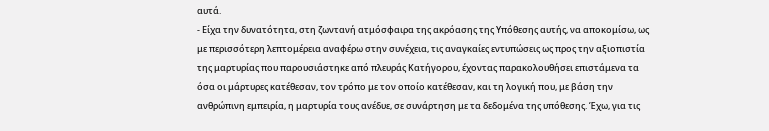αυτά.
- Είχα την δυνατότητα, στη ζωντανή ατμόσφαιρα της ακρόασης της Υπόθεσης αυτής, να αποκομίσω, ως με περισσότερη λεπτομέρεια αναφέρω στην συνέχεια, τις αναγκαίες εντυπώσεις ως προς την αξιοπιστία της μαρτυρίας που παρουσιάστηκε από πλευράς Κατήγορου, έχοντας παρακολουθήσει επιστάμενα τα όσα οι μάρτυρες κατέθεσαν, τον τρόπο με τον οποίο κατέθεσαν, και τη λογική που, με βάση την ανθρώπινη εμπειρία, η μαρτυρία τους ανέδυε, σε συνάρτηση με τα δεδομένα της υπόθεσης. Έχω, για τις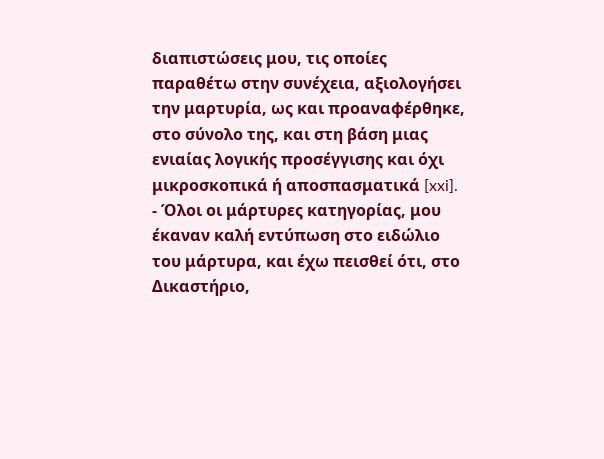διαπιστώσεις μου, τις οποίες παραθέτω στην συνέχεια, αξιολογήσει την μαρτυρία, ως και προαναφέρθηκε, στο σύνολο της, και στη βάση μιας ενιαίας λογικής προσέγγισης και όχι μικροσκοπικά ή αποσπασματικά [xxi].
- Όλοι οι μάρτυρες κατηγορίας, μου έκαναν καλή εντύπωση στο ειδώλιο του μάρτυρα, και έχω πεισθεί ότι, στο Δικαστήριο,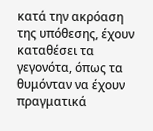κατά την ακρόαση της υπόθεσης, έχουν καταθέσει τα γεγονότα, όπως τα θυμόνταν να έχουν πραγματικά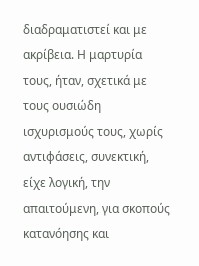διαδραματιστεί και με ακρίβεια. Η μαρτυρία τους, ήταν, σχετικά με τους ουσιώδη ισχυρισμούς τους, χωρίς αντιφάσεις, συνεκτική, είχε λογική, την απαιτούμενη, για σκοπούς κατανόησης και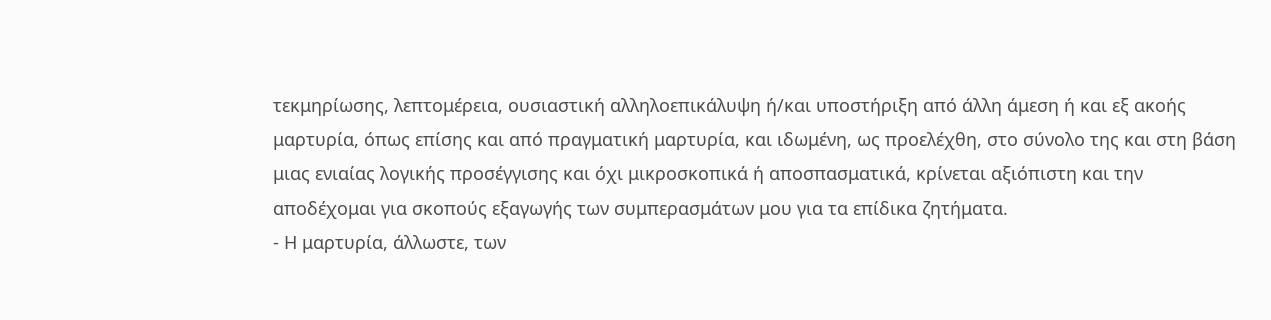τεκμηρίωσης, λεπτομέρεια, ουσιαστική αλληλοεπικάλυψη ή/και υποστήριξη από άλλη άμεση ή και εξ ακοής μαρτυρία, όπως επίσης και από πραγματική μαρτυρία, και ιδωμένη, ως προελέχθη, στο σύνολο της και στη βάση μιας ενιαίας λογικής προσέγγισης και όχι μικροσκοπικά ή αποσπασματικά, κρίνεται αξιόπιστη και την αποδέχομαι για σκοπούς εξαγωγής των συμπερασμάτων μου για τα επίδικα ζητήματα.
- Η μαρτυρία, άλλωστε, των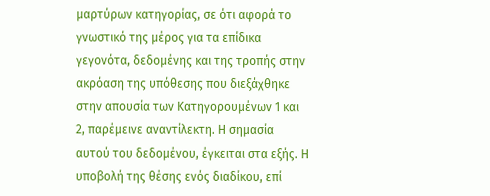μαρτύρων κατηγορίας, σε ότι αφορά το γνωστικό της μέρος για τα επίδικα γεγονότα, δεδομένης και της τροπής στην ακρόαση της υπόθεσης που διεξάχθηκε στην απουσία των Κατηγορουμένων 1 και 2, παρέμεινε αναντίλεκτη. Η σημασία αυτού του δεδομένου, έγκειται στα εξής. Η υποβολή της θέσης ενός διαδίκου, επί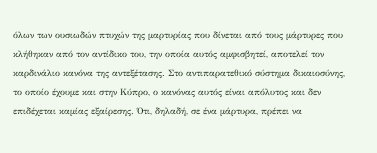όλων των ουσιωδών πτυχών της μαρτυρίας που δίνεται από τους μάρτυρες που κλήθηκαν από τον αντίδικο του, την οποία αυτός αμφισβητεί, αποτελεί τον καρδινάλιο κανόνα της αντεξέτασης. Στο αντιπαρατεθικό σύστημα δικαιοσύνης, το οποίο έχουμε και στην Κύπρο, ο κανόνας αυτός είναι απόλυτος και δεν επιδέχεται καμίας εξαίρεσης. Ότι, δηλαδή, σε ένα μάρτυρα, πρέπει να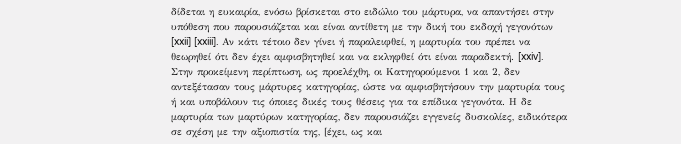δίδεται η ευκαιρία, ενόσω βρίσκεται στο ειδώλιο του μάρτυρα, να απαντήσει στην υπόθεση που παρουσιάζεται και είναι αντίθετη με την δική του εκδοχή γεγονότων [xxii] [xxiii]. Αν κάτι τέτοιο δεν γίνει ή παραλειφθεί, η μαρτυρία του πρέπει να θεωρηθεί ότι δεν έχει αμφισβητηθεί και να εκληφθεί ότι είναι παραδεκτή. [xxiv]. Στην προκείμενη περίπτωση, ως προελέχθη, οι Κατηγορούμενοι 1 και 2, δεν αντεξέτασαν τους μάρτυρες κατηγορίας, ώστε να αμφισβητήσουν την μαρτυρία τους ή και υποβάλουν τις όποιες δικές τους θέσεις για τα επίδικα γεγονότα. Η δε μαρτυρία των μαρτύρων κατηγορίας, δεν παρουσιάζει εγγενείς δυσκολίες, ειδικότερα σε σχέση με την αξιοπιστία της, [έχει, ως και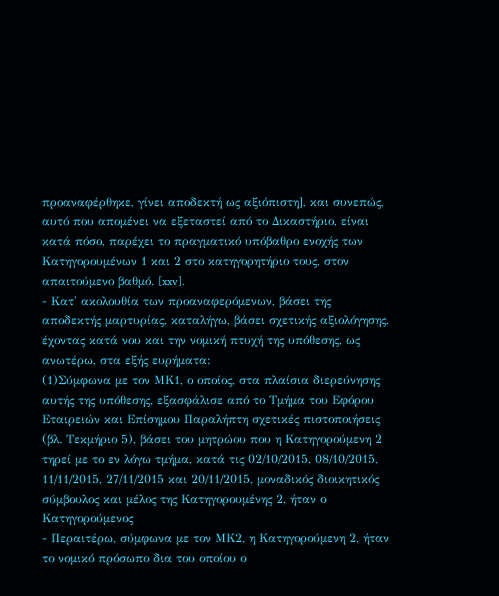προαναφέρθηκε, γίνει αποδεκτή ως αξιόπιστη], και συνεπώς, αυτό που απομένει να εξεταστεί από το Δικαστήριο, είναι κατά πόσο, παρέχει το πραγματικό υπόβαθρο ενοχής των Κατηγορουμένων 1 και 2 στο κατηγορητήριο τους, στον απαιτούμενο βαθμό. [xxv].
- Κατ' ακολουθία των προαναφερόμενων, βάσει της αποδεκτής μαρτυρίας, καταλήγω, βάσει σχετικής αξιολόγησης, έχοντας κατά νου και την νομική πτυχή της υπόθεσης, ως ανωτέρω, στα εξής ευρήματα:
(1)Σύμφωνα με τον ΜΚ1, ο οποίος, στα πλαίσια διερεύνησης αυτής της υπόθεσης, εξασφάλισε από το Τμήμα του Εφόρου Εταιρειών και Επίσημου Παραλήπτη σχετικές πιστοποιήσεις (βλ. Τεκμήριο 5), βάσει του μητρώου που η Κατηγορούμενη 2 τηρεί με το εν λόγω τμήμα, κατά τις 02/10/2015, 08/10/2015, 11/11/2015, 27/11/2015 και 20/11/2015, μοναδικός διοικητικός σύμβουλος και μέλος της Κατηγορουμένης 2, ήταν ο Κατηγορούμενος
- Περαιτέρω, σύμφωνα με τον ΜΚ2, η Κατηγορούμενη 2, ήταν το νομικό πρόσωπο δια του οποίου ο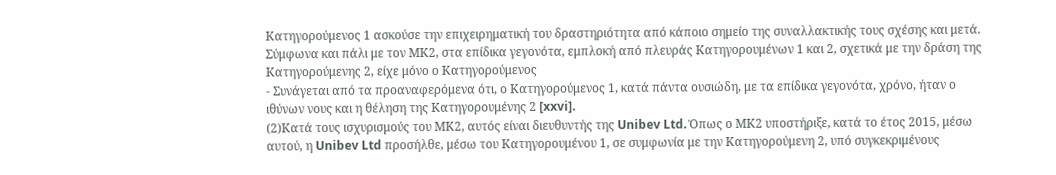Κατηγορούμενος 1 ασκούσε την επιχειρηματική του δραστηριότητα από κάποιο σημείο της συναλλακτικής τους σχέσης και μετά. Σύμφωνα και πάλι με τον ΜΚ2, στα επίδικα γεγονότα, εμπλοκή από πλευράς Κατηγορουμένων 1 και 2, σχετικά με την δράση της Κατηγορούμενης 2, είχε μόνο ο Κατηγορούμενος
- Συνάγεται από τα προαναφερόμενα ότι, ο Κατηγορούμενος 1, κατά πάντα ουσιώδη, με τα επίδικα γεγονότα, χρόνο, ήταν ο ιθύνων νους και η θέληση της Κατηγορουμένης 2 [xxvi].
(2)Κατά τους ισχυρισμούς του ΜΚ2, αυτός είναι διευθυντής της Unibev Ltd. Όπως ο ΜΚ2 υποστήριξε, κατά το έτος 2015, μέσω αυτού, η Unibev Ltd προσήλθε, μέσω του Κατηγορουμένου 1, σε συμφωνία με την Κατηγορούμενη 2, υπό συγκεκριμένους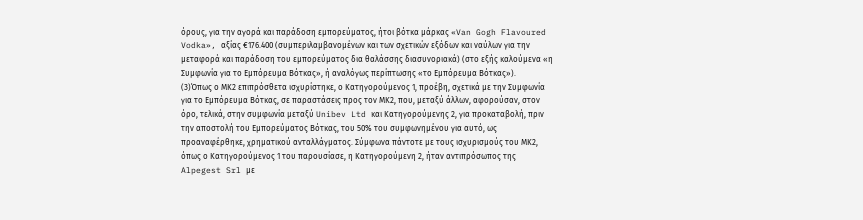όρους, για την αγορά και παράδοση εμπορεύματος, ήτοι βότκα μάρκας «Van Gogh Flavoured Vodka», αξίας €176.400 (συμπεριλαμβανομένων και των σχετικών εξόδων και ναύλων για την μεταφορά και παράδοση του εμπορεύματος δια θαλάσσης διασυνοριακά) (στο εξής καλούμενα «η Συμφωνία για το Εμπόρευμα Βότκας», ή αναλόγως περίπτωσης «το Εμπόρευμα Βότκας»).
(3)Όπως ο ΜΚ2 επιπρόσθετα ισχυρίστηκε, ο Κατηγορούμενος 1, προέβη, σχετικά με την Συμφωνία για το Εμπόρευμα Βότκας, σε παραστάσεις προς τον ΜΚ2, που, μεταξύ άλλων, αφορούσαν, στον όρο, τελικά, στην συμφωνία μεταξύ Unibev Ltd και Κατηγορούμενης 2, για προκαταβολή, πριν την αποστολή του Εμπορεύματος Βότκας, του 50% του συμφωνημένου για αυτό, ως προαναφέρθηκε, χρηματικού ανταλλάγματος. Σύμφωνα πάντοτε με τους ισχυρισμούς του ΜΚ2, όπως ο Κατηγορούμενος 1 του παρουσίασε, η Κατηγορούμενη 2, ήταν αντιπρόσωπος της Alpegest Srl με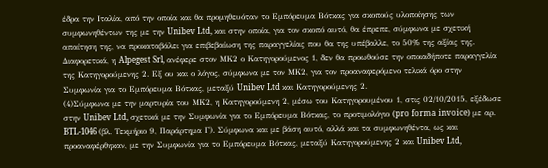έδρα την Ιταλία, από την οποία και θα προμηθευόταν το Εμπόρευμα Βότκας για σκοπούς υλοποίησης των συμφωνηθέντων της με την Unibev Ltd, και στην οποία, για τον σκοπό αυτό, θα έπρεπε, σύμφωνα με σχετική απαίτηση της, να προκαταβάλει για επιβεβαίωση της παραγγελίας που θα της υπέβαλλε, το 50% της αξίας της. Διαφορετικά, η Alpegest Srl, ανέφερε στον ΜΚ2 ο Κατηγορούμενος 1, δεν θα προωθούσε την οποιαδήποτε παραγγελία της Κατηγορούμενης 2. Εξ ου και ο λόγος, σύμφωνα με τον ΜΚ2, για τον προαναφερόμενο τελικά όρο στην Συμφωνία για το Εμπόρευμα Βότκας, μεταξύ Unibev Ltd και Κατηγορούμενης 2.
(4)Σύμφωνα με την μαρτυρία του ΜΚ2, η Κατηγορούμενη 2, μέσω του Κατηγορουμένου 1, στις 02/10/2015, εξέδωσε στην Unibev Ltd, σχετικά με την Συμφωνία για το Εμπόρευμα Βότκας, το προτιμολόγιο (pro forma invoice) με αρ. BTL-1046 (βλ. Τεκμήριο 9, Παράρτημα Γ). Σύμφωνα και με βάση αυτό, αλλά και τα συμφωνηθέντα, ως και προαναφέρθηκαν, με την Συμφωνία για το Εμπόρευμα Βότκας, μεταξύ Κατηγορούμενης 2 και Unibev Ltd,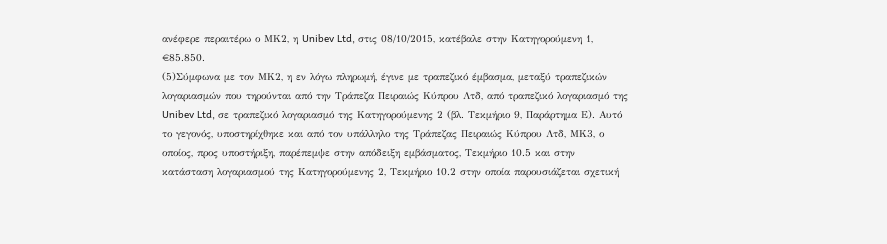ανέφερε περαιτέρω ο ΜΚ2, η Unibev Ltd, στις 08/10/2015, κατέβαλε στην Κατηγορούμενη 1, €85.850.
(5)Σύμφωνα με τον ΜΚ2, η εν λόγω πληρωμή, έγινε με τραπεζικό έμβασμα, μεταξύ τραπεζικών λογαριασμών που τηρούνται από την Τράπεζα Πειραιώς Κύπρου Λτδ, από τραπεζικό λογαριασμό της Unibev Ltd, σε τραπεζικό λογαριασμό της Κατηγορούμενης 2 (βλ. Τεκμήριο 9, Παράρτημα Ε). Αυτό το γεγονός, υποστηρίχθηκε και από τον υπάλληλο της Τράπεζας Πειραιώς Κύπρου Λτδ, ΜΚ3, ο οποίος, προς υποστήριξη, παρέπεμψε στην απόδειξη εμβάσματος, Τεκμήριο 10.5 και στην κατάσταση λογαριασμού της Κατηγορούμενης 2, Τεκμήριο 10.2 στην οποία παρουσιάζεται σχετική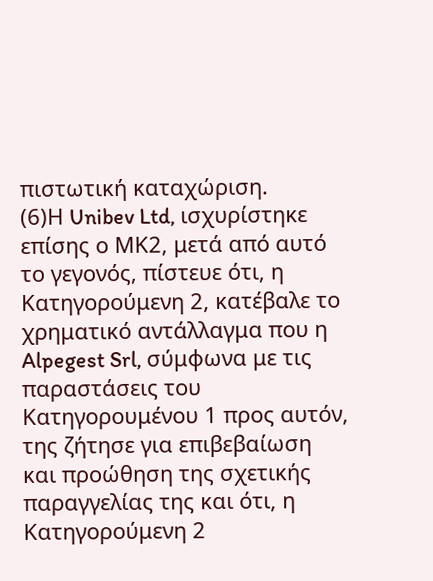πιστωτική καταχώριση.
(6)Η Unibev Ltd, ισχυρίστηκε επίσης ο ΜΚ2, μετά από αυτό το γεγονός, πίστευε ότι, η Κατηγορούμενη 2, κατέβαλε το χρηματικό αντάλλαγμα που η Alpegest Srl, σύμφωνα με τις παραστάσεις του Κατηγορουμένου 1 προς αυτόν, της ζήτησε για επιβεβαίωση και προώθηση της σχετικής παραγγελίας της και ότι, η Κατηγορούμενη 2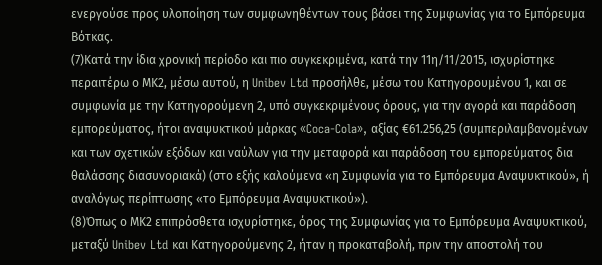ενεργούσε προς υλοποίηση των συμφωνηθέντων τους βάσει της Συμφωνίας για το Εμπόρευμα Βότκας.
(7)Κατά την ίδια χρονική περίοδο και πιο συγκεκριμένα, κατά την 11η/11/2015, ισχυρίστηκε περαιτέρω ο ΜΚ2, μέσω αυτού, η Unibev Ltd προσήλθε, μέσω του Κατηγορουμένου 1, και σε συμφωνία με την Κατηγορούμενη 2, υπό συγκεκριμένους όρους, για την αγορά και παράδοση εμπορεύματος, ήτοι αναψυκτικού μάρκας «Coca-Cola», αξίας €61.256,25 (συμπεριλαμβανομένων και των σχετικών εξόδων και ναύλων για την μεταφορά και παράδοση του εμπορεύματος δια θαλάσσης διασυνοριακά) (στο εξής καλούμενα «η Συμφωνία για το Εμπόρευμα Αναψυκτικού», ή αναλόγως περίπτωσης «το Εμπόρευμα Αναψυκτικού»).
(8)Όπως ο ΜΚ2 επιπρόσθετα ισχυρίστηκε, όρος της Συμφωνίας για το Εμπόρευμα Αναψυκτικού, μεταξύ Unibev Ltd και Κατηγορούμενης 2, ήταν η προκαταβολή, πριν την αποστολή του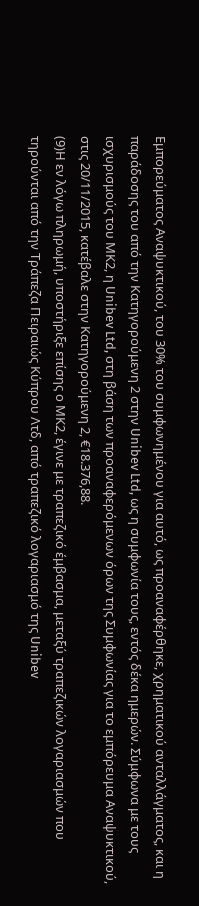Εμπορεύματος Αναψυκτικού, του 30% του συμφωνημένου για αυτό, ως προαναφέρθηκε, χρηματικού ανταλλάγματος, και η παράδοσης του από την Κατηγορούμενη 2 στην Unibev Ltd, ως η συμφωνία τους, εντός δέκα ημερών. Σύμφωνα με τους ισχυρισμούς του ΜΚ2, η Unibev Ltd, στη βάση των προαναφερόμενων όρων της Συμφωνίας για το εμπόρευμα Αναψυκτικού, στις 20/11/2015, κατέβαλε στην Κατηγορούμενη 2, €18.376,88.
(9)Η εν λόγω πληρωμή, υποστήριξε επίσης ο ΜΚ2, έγινε με τραπεζικό έμβασμα, μεταξύ τραπεζικών λογαριασμών που τηρούνται από την Τράπεζα Πειραιώς Κύπρου Λτδ, από τραπεζικό λογαριασμό της Unibev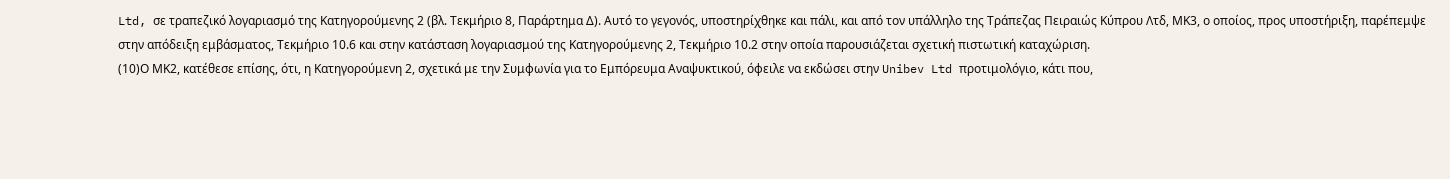Ltd, σε τραπεζικό λογαριασμό της Κατηγορούμενης 2 (βλ. Τεκμήριο 8, Παράρτημα Δ). Αυτό το γεγονός, υποστηρίχθηκε και πάλι, και από τον υπάλληλο της Τράπεζας Πειραιώς Κύπρου Λτδ, ΜΚ3, ο οποίος, προς υποστήριξη, παρέπεμψε στην απόδειξη εμβάσματος, Τεκμήριο 10.6 και στην κατάσταση λογαριασμού της Κατηγορούμενης 2, Τεκμήριο 10.2 στην οποία παρουσιάζεται σχετική πιστωτική καταχώριση.
(10)Ο ΜΚ2, κατέθεσε επίσης, ότι, η Κατηγορούμενη 2, σχετικά με την Συμφωνία για το Εμπόρευμα Αναψυκτικού, όφειλε να εκδώσει στην Unibev Ltd προτιμολόγιο, κάτι που,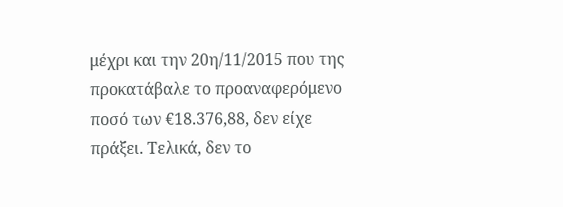μέχρι και την 20η/11/2015 που της προκατάβαλε το προαναφερόμενο ποσό των €18.376,88, δεν είχε πράξει. Τελικά, δεν το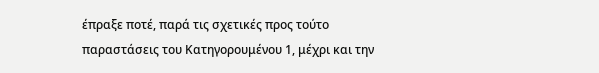έπραξε ποτέ, παρά τις σχετικές προς τούτο παραστάσεις του Κατηγορουμένου 1, μέχρι και την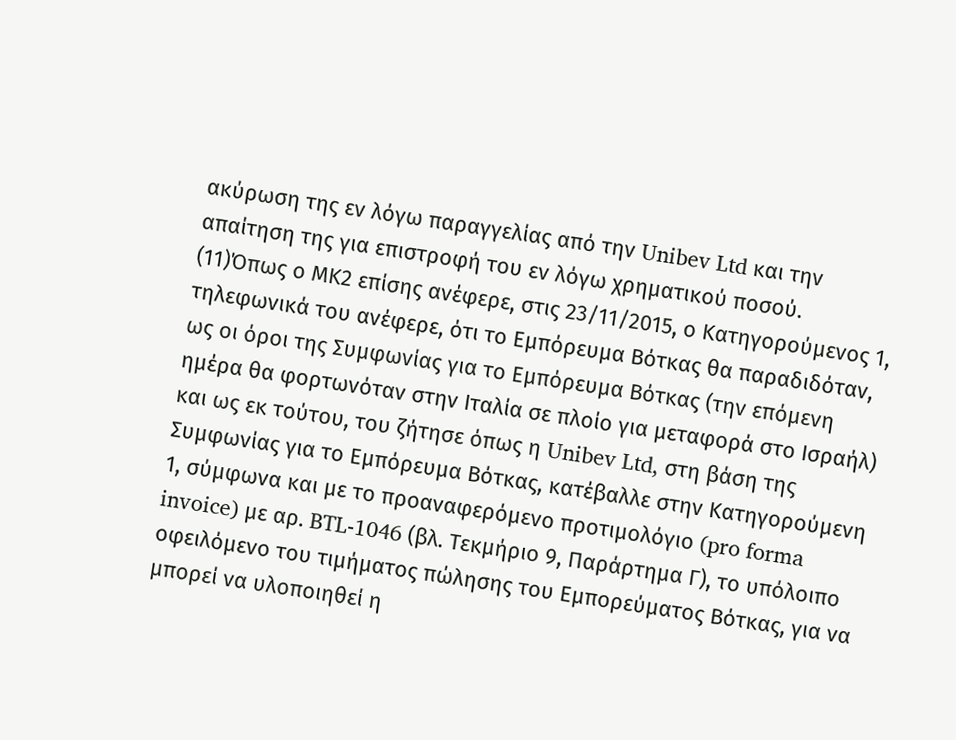ακύρωση της εν λόγω παραγγελίας από την Unibev Ltd και την απαίτηση της για επιστροφή του εν λόγω χρηματικού ποσού.
(11)Όπως ο ΜΚ2 επίσης ανέφερε, στις 23/11/2015, ο Κατηγορούμενος 1, τηλεφωνικά του ανέφερε, ότι το Εμπόρευμα Βότκας θα παραδιδόταν, ως οι όροι της Συμφωνίας για το Εμπόρευμα Βότκας (την επόμενη ημέρα θα φορτωνόταν στην Ιταλία σε πλοίο για μεταφορά στο Ισραήλ) και ως εκ τούτου, του ζήτησε όπως η Unibev Ltd, στη βάση της Συμφωνίας για το Εμπόρευμα Βότκας, κατέβαλλε στην Κατηγορούμενη 1, σύμφωνα και με το προαναφερόμενο προτιμολόγιο (pro forma invoice) με αρ. BTL-1046 (βλ. Τεκμήριο 9, Παράρτημα Γ), το υπόλοιπο οφειλόμενο του τιμήματος πώλησης του Εμπορεύματος Βότκας, για να μπορεί να υλοποιηθεί η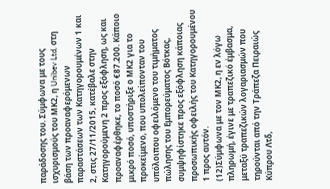παράδοσης του. Σύμφωνα με τους ισχυρισμούς του ΜΚ2, η Unibev Ltd, στη βάση των προαναφερόμενων παραστάσεων των Κατηγορουμένων 1 και 2, στις 27/11/2015, κατέβαλε στην Κατηγορούμενη 2 προς εξόφληση, ως και προαναφέρθηκε, το ποσό €87.200. Κάποιο μικρό ποσό, υποστήριξε ο ΜΚ2 για το προκείμενο, που υπολείπονταν του υπόλοιπου οφειλόμενο του τιμήματος πώλησης του Εμπορεύματος Βότκας, συμψηφίστηκε προς εξόφληση κάποιας προσωπικής οφειλής του Κατηγορουμένου 1 προς αυτόν.
(12)Σύμφωνα με τον ΜΚ2, η εν λόγω πληρωμή, έγινε με τραπεζικό έμβασμα, μεταξύ τραπεζικών λογαριασμών που τηρούνται από την Τράπεζα Πειραιώς Κύπρου Λτδ,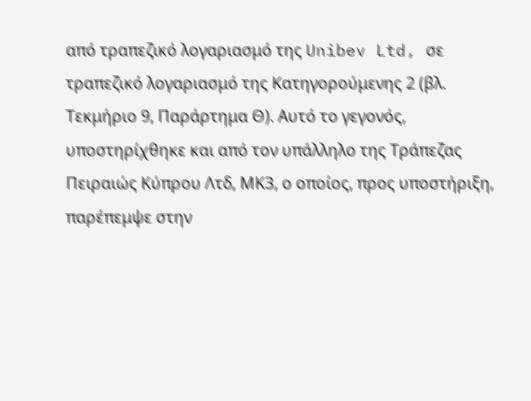από τραπεζικό λογαριασμό της Unibev Ltd, σε τραπεζικό λογαριασμό της Κατηγορούμενης 2 (βλ. Τεκμήριο 9, Παράρτημα Θ). Αυτό το γεγονός, υποστηρίχθηκε και από τον υπάλληλο της Τράπεζας Πειραιώς Κύπρου Λτδ, ΜΚ3, ο οποίος, προς υποστήριξη, παρέπεμψε στην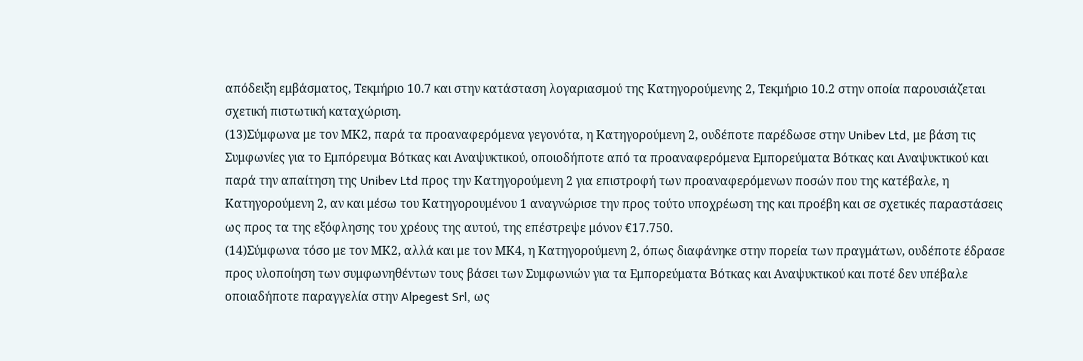απόδειξη εμβάσματος, Τεκμήριο 10.7 και στην κατάσταση λογαριασμού της Κατηγορούμενης 2, Τεκμήριο 10.2 στην οποία παρουσιάζεται σχετική πιστωτική καταχώριση.
(13)Σύμφωνα με τον ΜΚ2, παρά τα προαναφερόμενα γεγονότα, η Κατηγορούμενη 2, ουδέποτε παρέδωσε στην Unibev Ltd, με βάση τις Συμφωνίες για το Εμπόρευμα Βότκας και Αναψυκτικού, οποιοδήποτε από τα προαναφερόμενα Εμπορεύματα Βότκας και Αναψυκτικού και παρά την απαίτηση της Unibev Ltd προς την Κατηγορούμενη 2 για επιστροφή των προαναφερόμενων ποσών που της κατέβαλε, η Κατηγορούμενη 2, αν και μέσω του Κατηγορουμένου 1 αναγνώρισε την προς τούτο υποχρέωση της και προέβη και σε σχετικές παραστάσεις ως προς τα της εξόφλησης του χρέους της αυτού, της επέστρεψε μόνον €17.750.
(14)Σύμφωνα τόσο με τον ΜΚ2, αλλά και με τον ΜΚ4, η Κατηγορούμενη 2, όπως διαφάνηκε στην πορεία των πραγμάτων, ουδέποτε έδρασε προς υλοποίηση των συμφωνηθέντων τους βάσει των Συμφωνιών για τα Εμπορεύματα Βότκας και Αναψυκτικού και ποτέ δεν υπέβαλε οποιαδήποτε παραγγελία στην Alpegest Srl, ως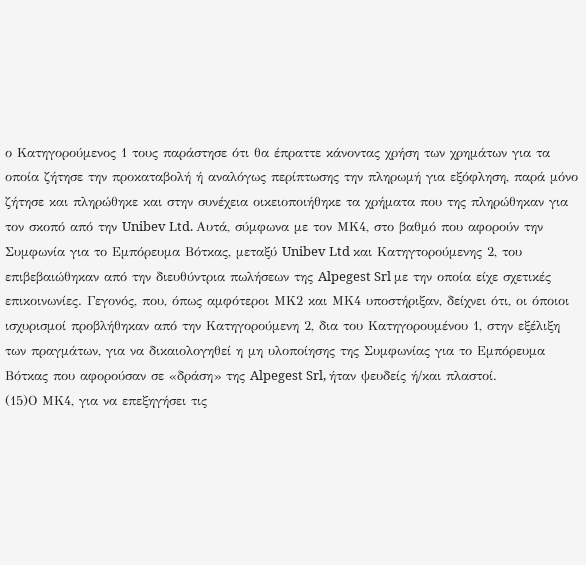ο Κατηγορούμενος 1 τους παράστησε ότι θα έπραττε κάνοντας χρήση των χρημάτων για τα οποία ζήτησε την προκαταβολή ή αναλόγως περίπτωσης την πληρωμή για εξόφληση, παρά μόνο ζήτησε και πληρώθηκε και στην συνέχεια οικειοποιήθηκε τα χρήματα που της πληρώθηκαν για τον σκοπό από την Unibev Ltd. Αυτά, σύμφωνα με τον ΜΚ4, στο βαθμό που αφορούν την Συμφωνία για το Εμπόρευμα Βότκας, μεταξύ Unibev Ltd και Κατηγτορούμενης 2, του επιβεβαιώθηκαν από την διευθύντρια πωλήσεων της Alpegest Srl με την οποία είχε σχετικές επικοινωνίες. Γεγονός, που, όπως αμφότεροι ΜΚ2 και ΜΚ4 υποστήριξαν, δείχνει ότι, οι όποιοι ισχυρισμοί προβλήθηκαν από την Κατηγορούμενη 2, δια του Κατηγορουμένου 1, στην εξέλιξη των πραγμάτων, για να δικαιολογηθεί η μη υλοποίησης της Συμφωνίας για το Εμπόρευμα Βότκας που αφορούσαν σε «δράση» της Alpegest Srl, ήταν ψευδείς ή/και πλαστοί.
(15)Ο ΜΚ4, για να επεξηγήσει τις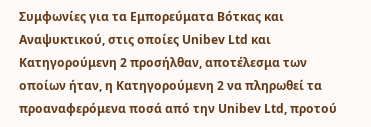Συμφωνίες για τα Εμπορεύματα Βότκας και Αναψυκτικού, στις οποίες Unibev Ltd και Κατηγορούμενη 2 προσήλθαν, αποτέλεσμα των οποίων ήταν, η Κατηγορούμενη 2 να πληρωθεί τα προαναφερόμενα ποσά από την Unibev Ltd, προτού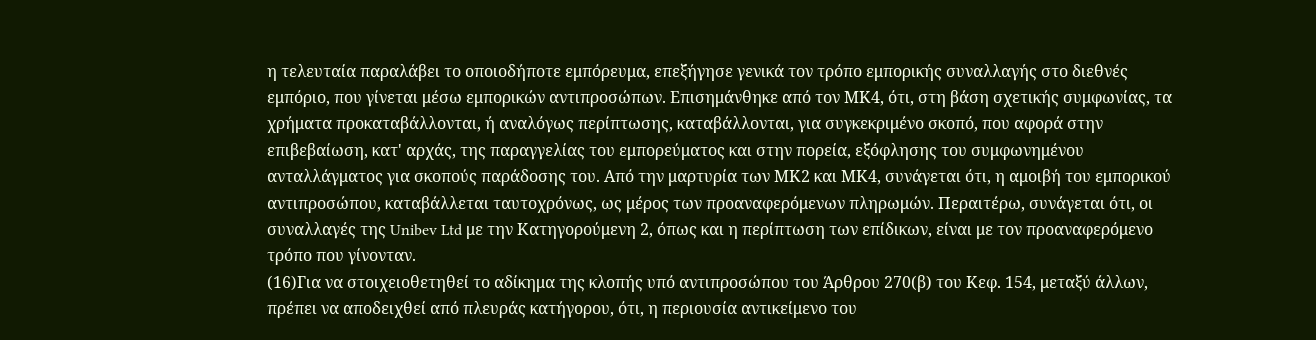η τελευταία παραλάβει το οποιοδήποτε εμπόρευμα, επεξήγησε γενικά τον τρόπο εμπορικής συναλλαγής στο διεθνές εμπόριο, που γίνεται μέσω εμπορικών αντιπροσώπων. Επισημάνθηκε από τον ΜΚ4, ότι, στη βάση σχετικής συμφωνίας, τα χρήματα προκαταβάλλονται, ή αναλόγως περίπτωσης, καταβάλλονται, για συγκεκριμένο σκοπό, που αφορά στην επιβεβαίωση, κατ' αρχάς, της παραγγελίας του εμπορεύματος και στην πορεία, εξόφλησης του συμφωνημένου ανταλλάγματος για σκοπούς παράδοσης του. Από την μαρτυρία των ΜΚ2 και ΜΚ4, συνάγεται ότι, η αμοιβή του εμπορικού αντιπροσώπου, καταβάλλεται ταυτοχρόνως, ως μέρος των προαναφερόμενων πληρωμών. Περαιτέρω, συνάγεται ότι, οι συναλλαγές της Unibev Ltd με την Κατηγορούμενη 2, όπως και η περίπτωση των επίδικων, είναι με τον προαναφερόμενο τρόπο που γίνονταν.
(16)Για να στοιχειοθετηθεί το αδίκημα της κλοπής υπό αντιπροσώπου του Άρθρου 270(β) του Κεφ. 154, μεταξύ άλλων, πρέπει να αποδειχθεί από πλευράς κατήγορου, ότι, η περιουσία αντικείμενο του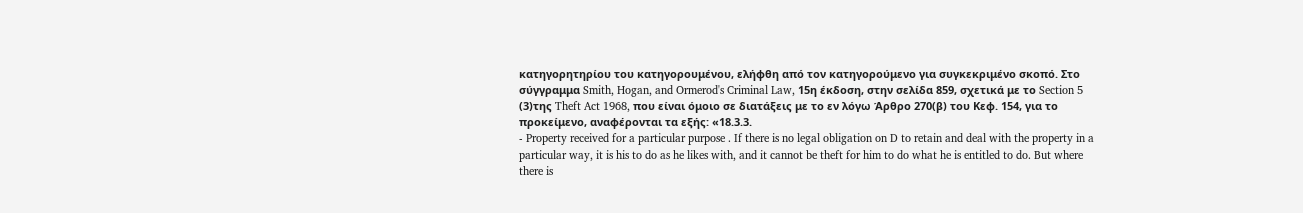κατηγορητηρίου του κατηγορουμένου, ελήφθη από τον κατηγορούμενο για συγκεκριμένο σκοπό. Στο σύγγραμμα Smith, Hogan, and Ormerod's Criminal Law, 15η έκδοση, στην σελίδα 859, σχετικά με το Section 5
(3)της Theft Act 1968, που είναι όμοιο σε διατάξεις με το εν λόγω Άρθρο 270(β) του Κεφ. 154, για το προκείμενο, αναφέρονται τα εξής: «18.3.3.
- Property received for a particular purpose . If there is no legal obligation on D to retain and deal with the property in a particular way, it is his to do as he likes with, and it cannot be theft for him to do what he is entitled to do. But where there is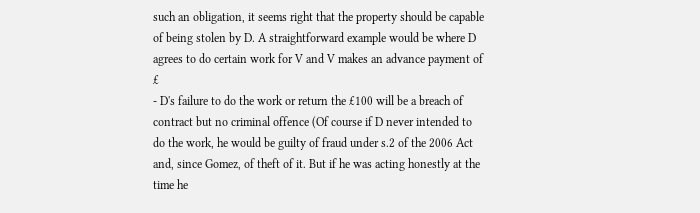such an obligation, it seems right that the property should be capable of being stolen by D. A straightforward example would be where D agrees to do certain work for V and V makes an advance payment of £
- D's failure to do the work or return the £100 will be a breach of contract but no criminal offence (Of course if D never intended to do the work, he would be guilty of fraud under s.2 of the 2006 Act and, since Gomez, of theft of it. But if he was acting honestly at the time he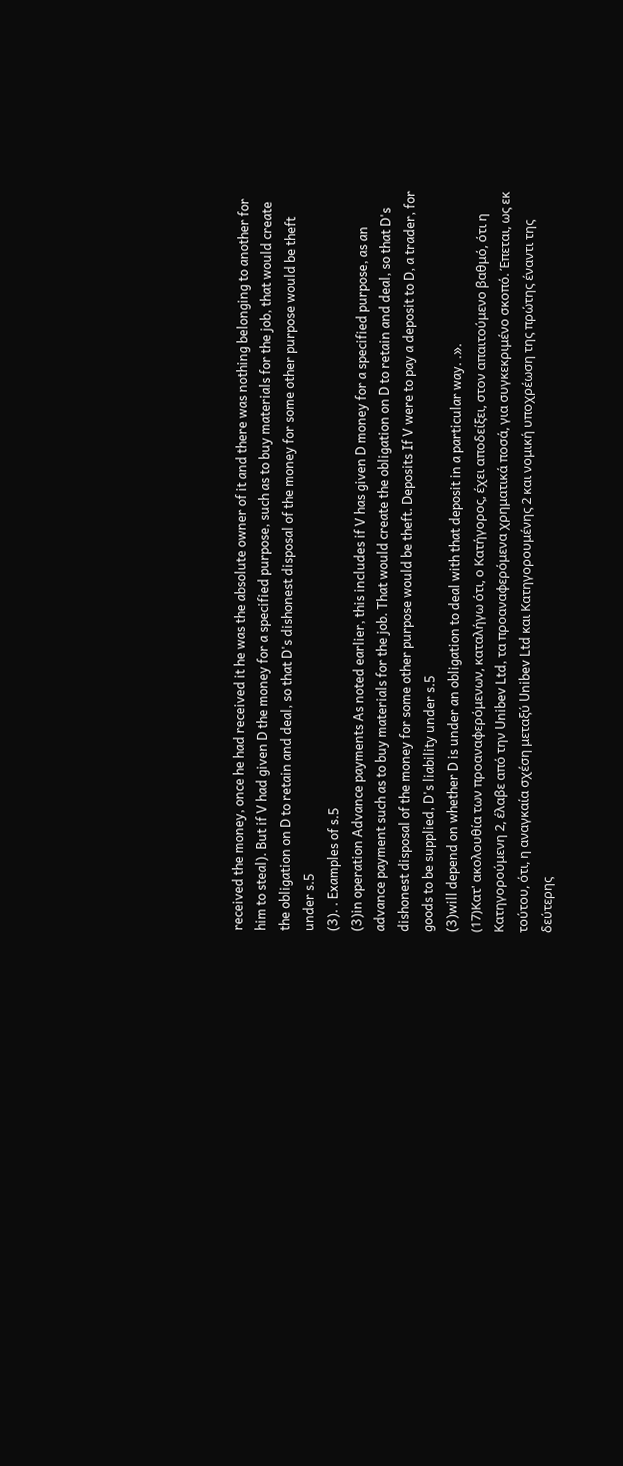received the money, once he had received it he was the absolute owner of it and there was nothing belonging to another for him to steal). But if V had given D the money for a specified purpose, such as to buy materials for the job, that would create the obligation on D to retain and deal, so that D's dishonest disposal of the money for some other purpose would be theft under s.5
(3). . Examples of s.5
(3)in operation Advance payments As noted earlier, this includes if V has given D money for a specified purpose, as an advance payment such as to buy materials for the job. That would create the obligation on D to retain and deal, so that D's dishonest disposal of the money for some other purpose would be theft. Deposits If V were to pay a deposit to D, a trader, for goods to be supplied, D's liability under s.5
(3)will depend on whether D is under an obligation to deal with that deposit in a particular way. .».
(17)Κατ' ακολουθία των προαναφερόμενων, καταλήγω ότι, ο Κατήγορος, έχει αποδείξει, στον απαιτούμενο βαθμό, ότι η Κατηγορούμενη 2, έλαβε από την Unibev Ltd, τα προαναφερόμενα χρηματικά ποσά, για συγκεκριμένο σκοπό. Έπεται, ως εκ τούτου, ότι, η αναγκαία σχέση μεταξύ Unibev Ltd και Κατηγορουμένης 2 και νομική υποχρέωση της πρώτης έναντι της δεύτερης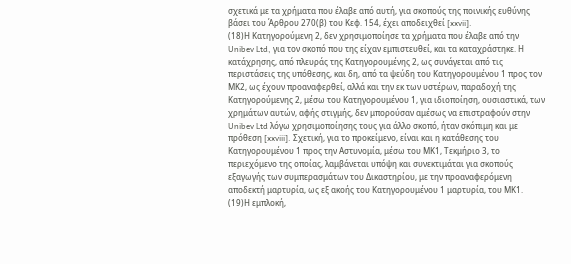σχετικά με τα χρήματα που έλαβε από αυτή, για σκοπούς της ποινικής ευθύνης βάσει του Άρθρου 270(β) του Κεφ. 154, έχει αποδειχθεί [xxvii].
(18)Η Κατηγορούμενη 2, δεν χρησιμοποίησε τα χρήματα που έλαβε από την Unibev Ltd, για τον σκοπό που της είχαν εμπιστευθεί, και τα καταχράστηκε. Η κατάχρησης, από πλευράς της Κατηγορουμένης 2, ως συνάγεται από τις περιστάσεις της υπόθεσης, και δη, από τα ψεύδη του Κατηγορουμένου 1 προς τον ΜΚ2, ως έχουν προαναφερθεί, αλλά και την εκ των υστέρων, παραδοχή της Κατηγορούμενης 2, μέσω του Κατηγορουμένου 1, για ιδιοποίηση, ουσιαστικά, των χρημάτων αυτών, αφής στιγμής, δεν μπορούσαν αμέσως να επιστραφούν στην Unibev Ltd λόγω χρησιμοποίησης τους για άλλο σκοπό, ήταν σκόπιμη και με πρόθεση [xxviii]. Σχετική, για το προκείμενο, είναι και η κατάθεσης του Κατηγορουμένου 1 προς την Αστυνομία, μέσω του ΜΚ1, Τεκμήριο 3, το περιεχόμενο της οποίας, λαμβάνεται υπόψη και συνεκτιμάται για σκοπούς εξαγωγής των συμπερασμάτων του Δικαστηρίου, με την προαναφερόμενη αποδεκτή μαρτυρία, ως εξ ακοής του Κατηγορουμένου 1 μαρτυρία, του ΜΚ1.
(19)Η εμπλοκή,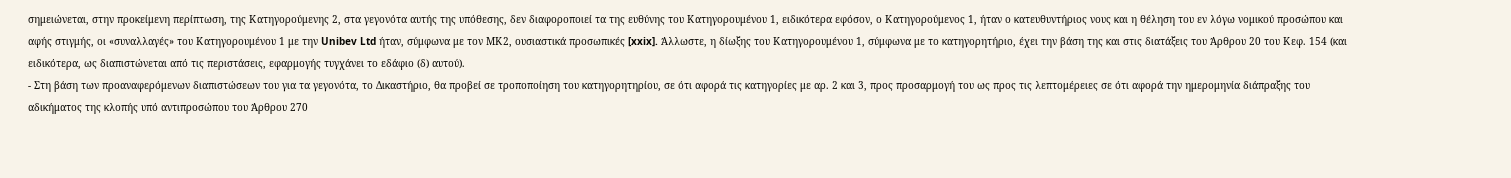σημειώνεται, στην προκείμενη περίπτωση, της Κατηγορούμενης 2, στα γεγονότα αυτής της υπόθεσης, δεν διαφοροποιεί τα της ευθύνης του Κατηγορουμένου 1, ειδικότερα εφόσον, ο Κατηγορούμενος 1, ήταν ο κατευθυντήριος νους και η θέληση του εν λόγω νομικού προσώπου και αφής στιγμής, οι «συναλλαγές» του Κατηγορουμένου 1 με την Unibev Ltd ήταν, σύμφωνα με τον ΜΚ2, ουσιαστικά προσωπικές [xxix]. Άλλωστε, η δίωξης του Κατηγορουμένου 1, σύμφωνα με το κατηγορητήριο, έχει την βάση της και στις διατάξεις του Άρθρου 20 του Κεφ. 154 (και ειδικότερα, ως διαπιστώνεται από τις περιστάσεις, εφαρμογής τυγχάνει το εδάφιο (δ) αυτού).
- Στη βάση των προαναφερόμενων διαπιστώσεων του για τα γεγονότα, το Δικαστήριο, θα προβεί σε τροποποίηση του κατηγορητηρίου, σε ότι αφορά τις κατηγορίες με αρ. 2 και 3, προς προσαρμογή του ως προς τις λεπτομέρειες σε ότι αφορά την ημερομηνία διάπραξης του αδικήματος της κλοπής υπό αντιπροσώπου του Άρθρου 270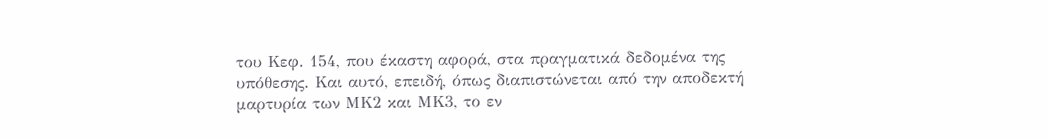του Κεφ. 154, που έκαστη αφορά, στα πραγματικά δεδομένα της υπόθεσης. Και αυτό, επειδή, όπως διαπιστώνεται από την αποδεκτή μαρτυρία των ΜΚ2 και ΜΚ3, το εν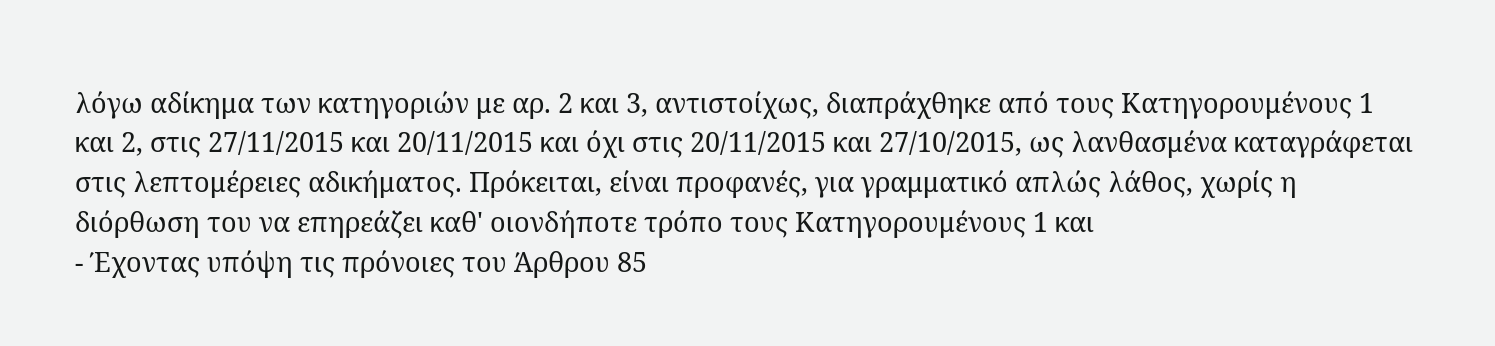λόγω αδίκημα των κατηγοριών με αρ. 2 και 3, αντιστοίχως, διαπράχθηκε από τους Κατηγορουμένους 1 και 2, στις 27/11/2015 και 20/11/2015 και όχι στις 20/11/2015 και 27/10/2015, ως λανθασμένα καταγράφεται στις λεπτομέρειες αδικήματος. Πρόκειται, είναι προφανές, για γραμματικό απλώς λάθος, χωρίς η διόρθωση του να επηρεάζει καθ' οιονδήποτε τρόπο τους Κατηγορουμένους 1 και
- Έχοντας υπόψη τις πρόνοιες του Άρθρου 85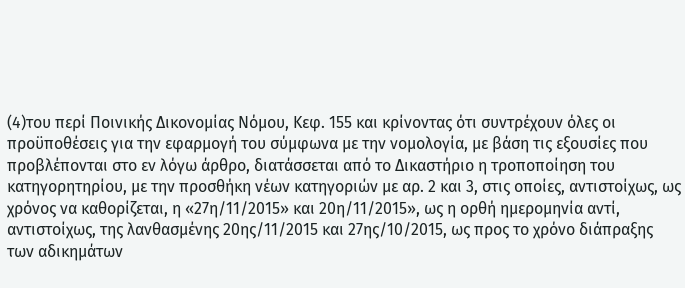(4)του περί Ποινικής Δικονομίας Νόμου, Κεφ. 155 και κρίνοντας ότι συντρέχουν όλες οι προϋποθέσεις για την εφαρμογή του σύμφωνα με την νομολογία, με βάση τις εξουσίες που προβλέπονται στο εν λόγω άρθρο, διατάσσεται από το Δικαστήριο η τροποποίηση του κατηγορητηρίου, με την προσθήκη νέων κατηγοριών με αρ. 2 και 3, στις οποίες, αντιστοίχως, ως χρόνος να καθορίζεται, η «27η/11/2015» και 20η/11/2015», ως η ορθή ημερομηνία αντί, αντιστοίχως, της λανθασμένης 20ης/11/2015 και 27ης/10/2015, ως προς το χρόνο διάπραξης των αδικημάτων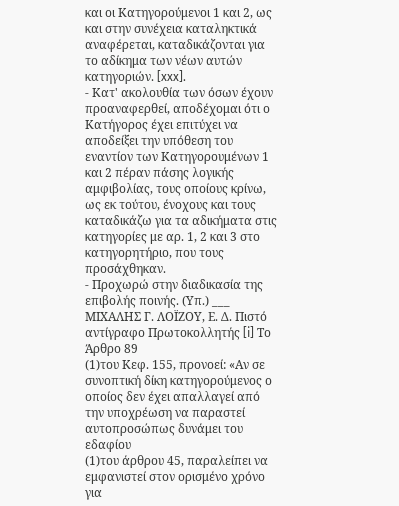και οι Κατηγορούμενοι 1 και 2, ως και στην συνέχεια καταληκτικά αναφέρεται, καταδικάζονται για το αδίκημα των νέων αυτών κατηγοριών. [xxx].
- Κατ' ακολουθία των όσων έχουν προαναφερθεί, αποδέχομαι ότι ο Κατήγορος έχει επιτύχει να αποδείξει την υπόθεση του εναντίον των Κατηγορουμένων 1 και 2 πέραν πάσης λογικής αμφιβολίας, τους οποίους κρίνω, ως εκ τούτου, ένοχους και τους καταδικάζω για τα αδικήματα στις κατηγορίες με αρ. 1, 2 και 3 στο κατηγορητήριο, που τους προσάχθηκαν.
- Προχωρώ στην διαδικασία της επιβολής ποινής. (Υπ.) ___ ΜΙΧΑΛΗΣ Γ. ΛΟΪΖΟΥ, Ε. Δ. Πιστό αντίγραφο Πρωτοκολλητής [i] Το Άρθρο 89
(1)του Κεφ. 155, προνοεί: «Αν σε συνοπτική δίκη κατηγορούμενος ο οποίος δεν έχει απαλλαγεί από την υποχρέωση να παραστεί αυτοπροσώπως δυνάμει του εδαφίου
(1)του άρθρου 45, παραλείπει να εμφανιστεί στον ορισμένο χρόνο για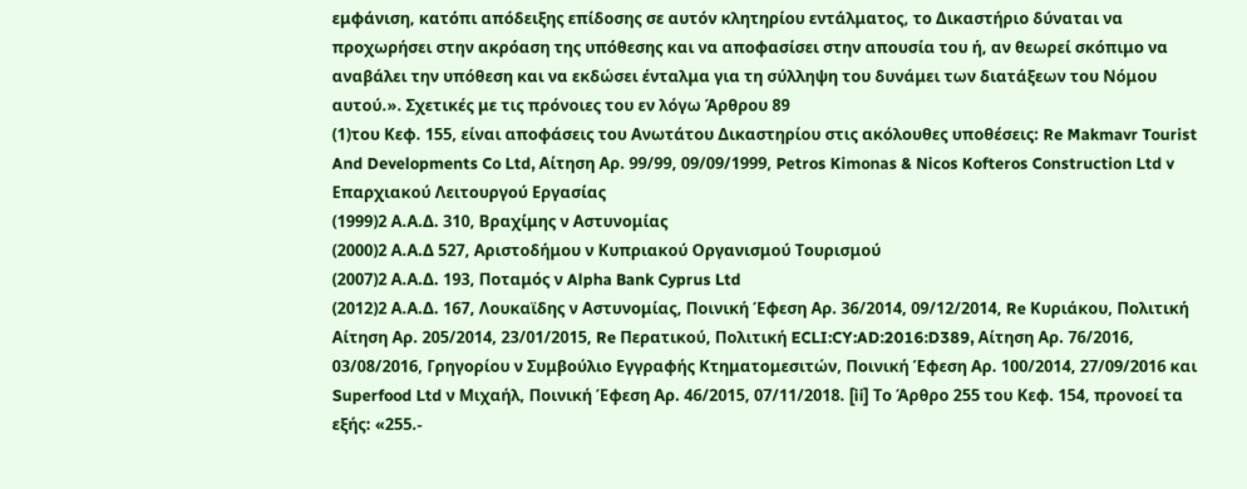εμφάνιση, κατόπι απόδειξης επίδοσης σε αυτόν κλητηρίου εντάλματος, το Δικαστήριο δύναται να προχωρήσει στην ακρόαση της υπόθεσης και να αποφασίσει στην απουσία του ή, αν θεωρεί σκόπιμο να αναβάλει την υπόθεση και να εκδώσει ένταλμα για τη σύλληψη του δυνάμει των διατάξεων του Νόμου αυτού.». Σχετικές με τις πρόνοιες του εν λόγω Άρθρου 89
(1)του Κεφ. 155, είναι αποφάσεις του Ανωτάτου Δικαστηρίου στις ακόλουθες υποθέσεις: Re Makmavr Tourist And Developments Co Ltd, Αίτηση Αρ. 99/99, 09/09/1999, Petros Kimonas & Nicos Kofteros Construction Ltd v Επαρχιακού Λειτουργού Εργασίας
(1999)2 Α.Α.Δ. 310, Βραχίμης ν Αστυνομίας
(2000)2 Α.Α.Δ 527, Αριστοδήμου ν Κυπριακού Οργανισμού Τουρισμού
(2007)2 Α.Α.Δ. 193, Ποταμός ν Alpha Bank Cyprus Ltd
(2012)2 Α.Α.Δ. 167, Λουκαϊδης ν Αστυνομίας, Ποινική Έφεση Αρ. 36/2014, 09/12/2014, Re Κυριάκου, Πολιτική Αίτηση Αρ. 205/2014, 23/01/2015, Re Περατικού, Πολιτική ECLI:CY:AD:2016:D389, Αίτηση Αρ. 76/2016, 03/08/2016, Γρηγορίου ν Συμβούλιο Εγγραφής Κτηματομεσιτών, Ποινική Έφεση Αρ. 100/2014, 27/09/2016 και Superfood Ltd ν Μιχαήλ, Ποινική Έφεση Αρ. 46/2015, 07/11/2018. [ii] Το Άρθρο 255 του Κεφ. 154, προνοεί τα εξής: «255.-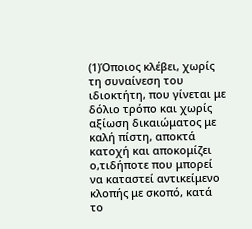(1)Όποιος κλέβει, χωρίς τη συναίνεση του ιδιοκτήτη, που γίνεται με δόλιο τρόπο και χωρίς αξίωση δικαιώματος με καλή πίστη, αποκτά κατοχή και αποκομίζει ο,τιδήποτε που μπορεί να καταστεί αντικείμενο κλοπής με σκοπό, κατά το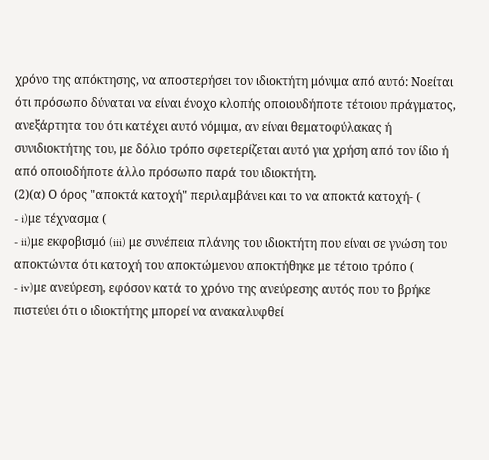χρόνο της απόκτησης, να αποστερήσει τον ιδιοκτήτη μόνιμα από αυτό: Νοείται ότι πρόσωπο δύναται να είναι ένοχο κλοπής οποιουδήποτε τέτοιου πράγματος, ανεξάρτητα του ότι κατέχει αυτό νόμιμα, αν είναι θεματοφύλακας ή συνιδιοκτήτης του, με δόλιο τρόπο σφετερίζεται αυτό για χρήση από τον ίδιο ή από οποιοδήποτε άλλο πρόσωπο παρά του ιδιοκτήτη.
(2)(α) Ο όρος "αποκτά κατοχή" περιλαμβάνει και το να αποκτά κατοχή- (
- i)με τέχνασμα (
- ii)με εκφοβισμό (iii) με συνέπεια πλάνης του ιδιοκτήτη που είναι σε γνώση του αποκτώντα ότι κατοχή του αποκτώμενου αποκτήθηκε με τέτοιο τρόπο (
- iv)με ανεύρεση, εφόσον κατά το χρόνο της ανεύρεσης αυτός που το βρήκε πιστεύει ότι ο ιδιοκτήτης μπορεί να ανακαλυφθεί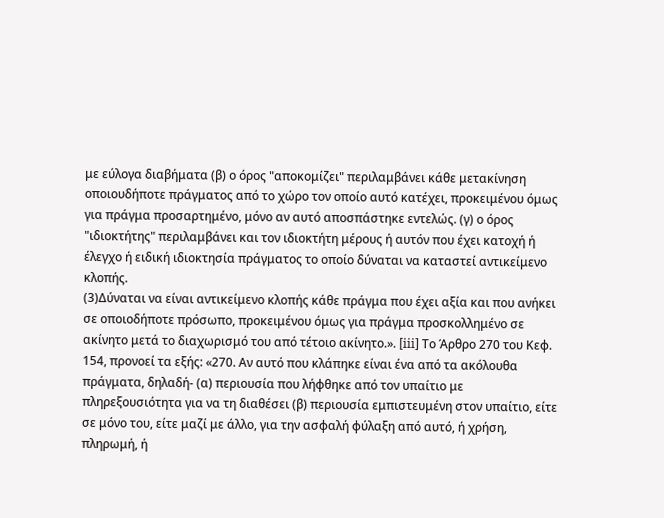με εύλογα διαβήματα (β) ο όρος "αποκομίζει" περιλαμβάνει κάθε μετακίνηση οποιουδήποτε πράγματος από το χώρο τον οποίο αυτό κατέχει, προκειμένου όμως για πράγμα προσαρτημένο, μόνο αν αυτό αποσπάστηκε εντελώς. (γ) ο όρος "ιδιοκτήτης" περιλαμβάνει και τον ιδιοκτήτη μέρους ή αυτόν που έχει κατοχή ή έλεγχο ή ειδική ιδιοκτησία πράγματος το οποίο δύναται να καταστεί αντικείμενο κλοπής.
(3)Δύναται να είναι αντικείμενο κλοπής κάθε πράγμα που έχει αξία και που ανήκει σε οποιοδήποτε πρόσωπο, προκειμένου όμως για πράγμα προσκολλημένο σε ακίνητο μετά το διαχωρισμό του από τέτοιο ακίνητο.». [iii] Το Άρθρο 270 του Κεφ. 154, προνοεί τα εξής: «270. Αν αυτό που κλάπηκε είναι ένα από τα ακόλουθα πράγματα, δηλαδή- (α) περιουσία που λήφθηκε από τον υπαίτιο με πληρεξουσιότητα για να τη διαθέσει (β) περιουσία εμπιστευμένη στον υπαίτιο, είτε σε μόνο του, είτε μαζί με άλλο, για την ασφαλή φύλαξη από αυτό, ή χρήση, πληρωμή, ή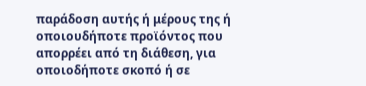παράδοση αυτής ή μέρους της ή οποιουδήποτε προϊόντος που απορρέει από τη διάθεση, για οποιοδήποτε σκοπό ή σε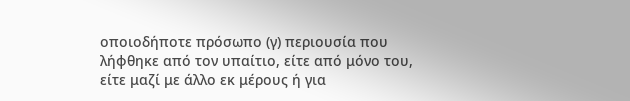οποιοδήποτε πρόσωπο (γ) περιουσία που λήφθηκε από τον υπαίτιο, είτε από μόνο του, είτε μαζί με άλλο εκ μέρους ή για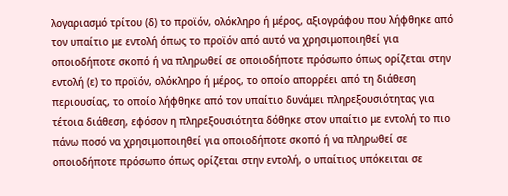λογαριασμό τρίτου (δ) το προϊόν, ολόκληρο ή μέρος, αξιογράφου που λήφθηκε από τον υπαίτιο με εντολή όπως το προϊόν από αυτό να χρησιμοποιηθεί για οποιοδήποτε σκοπό ή να πληρωθεί σε οποιοδήποτε πρόσωπο όπως ορίζεται στην εντολή (ε) το προϊόν, ολόκληρο ή μέρος, το οποίο απορρέει από τη διάθεση περιουσίας, το οποίο λήφθηκε από τον υπαίτιο δυνάμει πληρεξουσιότητας για τέτοια διάθεση, εφόσον η πληρεξουσιότητα δόθηκε στον υπαίτιο με εντολή το πιο πάνω ποσό να χρησιμοποιηθεί για οποιοδήποτε σκοπό ή να πληρωθεί σε οποιοδήποτε πρόσωπο όπως ορίζεται στην εντολή, ο υπαίτιος υπόκειται σε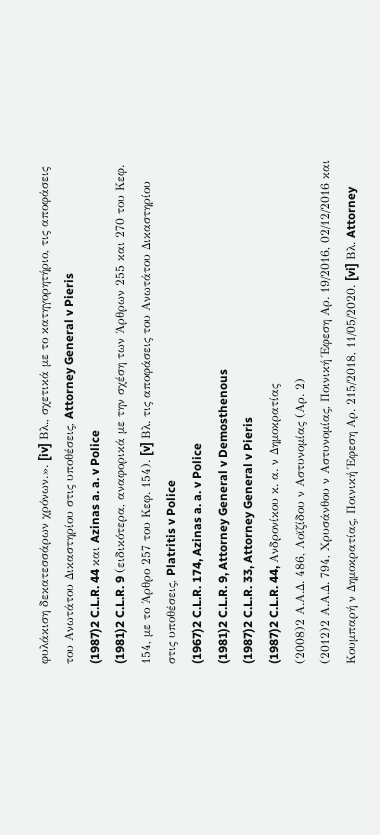φυλάκιση δεκατεσσάρων χρόνων.». [iv] Βλ., σχετικά με το κατηγορητήριο, τις αποφάσεις του Ανωτάτου Δικαστηρίου στις υποθέσεις, Attorney General v Pieris
(1987)2 C.L.R. 44 και Azinas a. a. v Police
(1981)2 C.L.R. 9 (ειδικότερα, αναφορικά με την σχέση των Άρθρων 255 και 270 του Κεφ. 154, με το Άρθρο 257 του Κεφ. 154). [v] Βλ. τις αποφάσεις του Ανωτάτου Δικαστηρίου στις υποθέσεις, Platritis v Police
(1967)2 C.L.R. 174, Azinas a. a. v Police
(1981)2 C.L.R. 9, Attorney General v Demosthenous
(1987)2 C.L.R. 33, Attorney General v Pieris
(1987)2 C.L.R. 44, Ανδρονίκου κ. α. ν Δημοκρατίας
(2008)2 Α.Α.Δ. 486, Λοϊζίδου ν Αστυνομίας (Αρ. 2)
(2012)2 Α.Α.Δ. 794, Χρυσάνθου ν Αστυνομίας, Ποινική Έφεση Αρ. 19/2016, 02/12/2016 και Κουμπαρή ν Δημοκρατίας, Ποινική Έφεση Αρ. 215/2018, 11/05/2020. [vi] Βλ. Attorney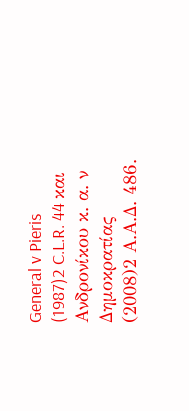General v Pieris
(1987)2 C.L.R. 44 και Ανδρονίκου κ. α. ν Δημοκρατίας
(2008)2 Α.Α.Δ. 486.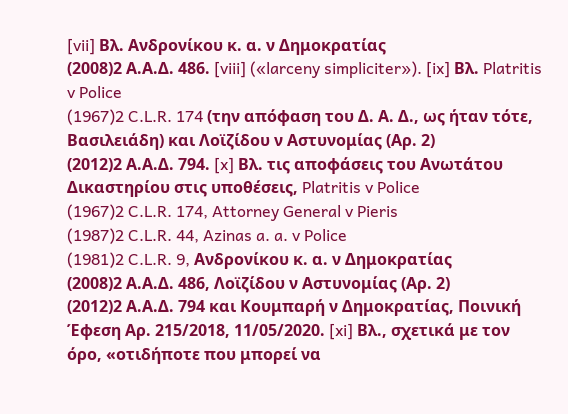[vii] Βλ. Ανδρονίκου κ. α. ν Δημοκρατίας
(2008)2 Α.Α.Δ. 486. [viii] («larceny simpliciter»). [ix] Βλ. Platritis v Police
(1967)2 C.L.R. 174 (την απόφαση του Δ. Α. Δ., ως ήταν τότε, Βασιλειάδη) και Λοϊζίδου ν Αστυνομίας (Αρ. 2)
(2012)2 Α.Α.Δ. 794. [x] Βλ. τις αποφάσεις του Ανωτάτου Δικαστηρίου στις υποθέσεις, Platritis v Police
(1967)2 C.L.R. 174, Attorney General v Pieris
(1987)2 C.L.R. 44, Azinas a. a. v Police
(1981)2 C.L.R. 9, Ανδρονίκου κ. α. ν Δημοκρατίας
(2008)2 Α.Α.Δ. 486, Λοϊζίδου ν Αστυνομίας (Αρ. 2)
(2012)2 Α.Α.Δ. 794 και Κουμπαρή ν Δημοκρατίας, Ποινική Έφεση Αρ. 215/2018, 11/05/2020. [xi] Βλ., σχετικά με τον όρο, «οτιδήποτε που μπορεί να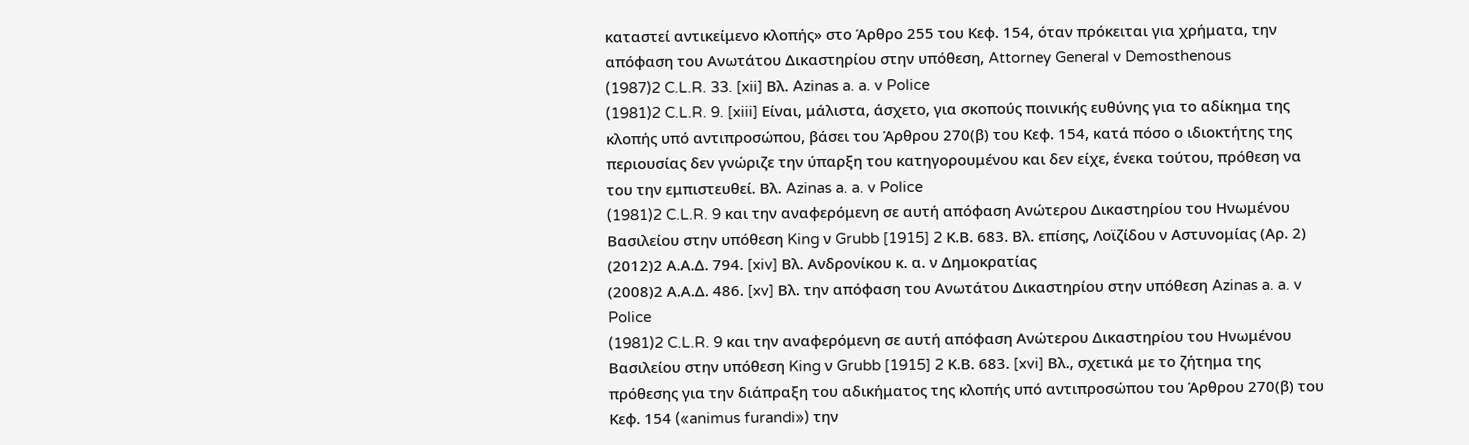καταστεί αντικείμενο κλοπής» στο Άρθρο 255 του Κεφ. 154, όταν πρόκειται για χρήματα, την απόφαση του Ανωτάτου Δικαστηρίου στην υπόθεση, Attorney General v Demosthenous
(1987)2 C.L.R. 33. [xii] Βλ. Azinas a. a. v Police
(1981)2 C.L.R. 9. [xiii] Είναι, μάλιστα, άσχετο, για σκοπούς ποινικής ευθύνης για το αδίκημα της κλοπής υπό αντιπροσώπου, βάσει του Άρθρου 270(β) του Κεφ. 154, κατά πόσο ο ιδιοκτήτης της περιουσίας δεν γνώριζε την ύπαρξη του κατηγορουμένου και δεν είχε, ένεκα τούτου, πρόθεση να του την εμπιστευθεί. Βλ. Azinas a. a. v Police
(1981)2 C.L.R. 9 και την αναφερόμενη σε αυτή απόφαση Ανώτερου Δικαστηρίου του Ηνωμένου Βασιλείου στην υπόθεση King ν Grubb [1915] 2 Κ.Β. 683. Βλ. επίσης, Λοϊζίδου ν Αστυνομίας (Αρ. 2)
(2012)2 Α.Α.Δ. 794. [xiv] Βλ. Ανδρονίκου κ. α. ν Δημοκρατίας
(2008)2 Α.Α.Δ. 486. [xv] Βλ. την απόφαση του Ανωτάτου Δικαστηρίου στην υπόθεση Azinas a. a. v Police
(1981)2 C.L.R. 9 και την αναφερόμενη σε αυτή απόφαση Ανώτερου Δικαστηρίου του Ηνωμένου Βασιλείου στην υπόθεση King ν Grubb [1915] 2 Κ.Β. 683. [xvi] Βλ., σχετικά με το ζήτημα της πρόθεσης για την διάπραξη του αδικήματος της κλοπής υπό αντιπροσώπου του Άρθρου 270(β) του Κεφ. 154 («animus furandi») την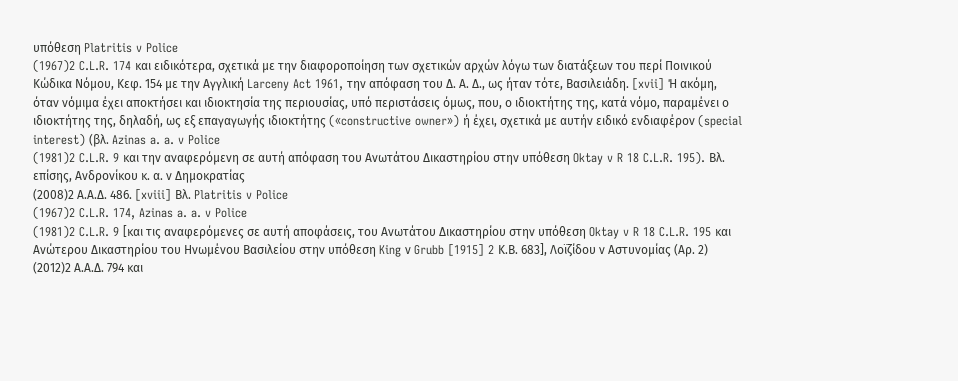υπόθεση Platritis v Police
(1967)2 C.L.R. 174 και ειδικότερα, σχετικά με την διαφοροποίηση των σχετικών αρχών λόγω των διατάξεων του περί Ποινικού Κώδικα Νόμου, Κεφ. 154 με την Αγγλική Larceny Act 1961, την απόφαση του Δ. Α. Δ., ως ήταν τότε, Βασιλειάδη. [xvii] Ή ακόμη, όταν νόμιμα έχει αποκτήσει και ιδιοκτησία της περιουσίας, υπό περιστάσεις όμως, που, ο ιδιοκτήτης της, κατά νόμο, παραμένει ο ιδιοκτήτης της, δηλαδή, ως εξ επαγαγωγής ιδιοκτήτης («constructive owner») ή έχει, σχετικά με αυτήν ειδικό ενδιαφέρον (special interest) (βλ. Azinas a. a. v Police
(1981)2 C.L.R. 9 και την αναφερόμενη σε αυτή απόφαση του Ανωτάτου Δικαστηρίου στην υπόθεση Oktay v R 18 C.L.R. 195). Βλ. επίσης, Ανδρονίκου κ. α. ν Δημοκρατίας
(2008)2 Α.Α.Δ. 486. [xviii] Βλ. Platritis v Police
(1967)2 C.L.R. 174, Azinas a. a. v Police
(1981)2 C.L.R. 9 [και τις αναφερόμενες σε αυτή αποφάσεις, του Ανωτάτου Δικαστηρίου στην υπόθεση Oktay v R 18 C.L.R. 195 και Ανώτερου Δικαστηρίου του Ηνωμένου Βασιλείου στην υπόθεση King ν Grubb [1915] 2 Κ.Β. 683], Λοϊζίδου ν Αστυνομίας (Αρ. 2)
(2012)2 Α.Α.Δ. 794 και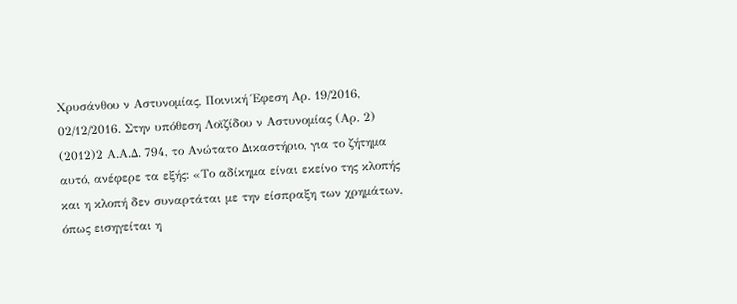Χρυσάνθου ν Αστυνομίας, Ποινική Έφεση Αρ. 19/2016, 02/12/2016. Στην υπόθεση Λοϊζίδου ν Αστυνομίας (Αρ. 2)
(2012)2 Α.Α.Δ. 794, το Ανώτατο Δικαστήριο, για το ζήτημα αυτό, ανέφερε τα εξής: «Το αδίκημα είναι εκείνο της κλοπής και η κλοπή δεν συναρτάται με την είσπραξη των χρημάτων, όπως εισηγείται η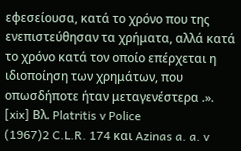εφεσείουσα, κατά το χρόνο που της ενεπιστεύθησαν τα χρήματα, αλλά κατά το χρόνο κατά τον οποίο επέρχεται η ιδιοποίηση των χρημάτων, που οπωσδήποτε ήταν μεταγενέστερα .». [xix] Βλ. Platritis v Police
(1967)2 C.L.R. 174 και Azinas a. a. v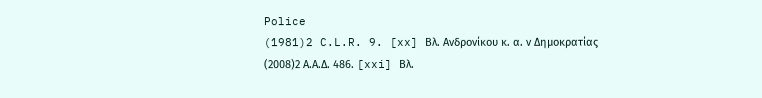Police
(1981)2 C.L.R. 9. [xx] Βλ. Ανδρονίκου κ. α. ν Δημοκρατίας
(2008)2 Α.Α.Δ. 486. [xxi] Βλ.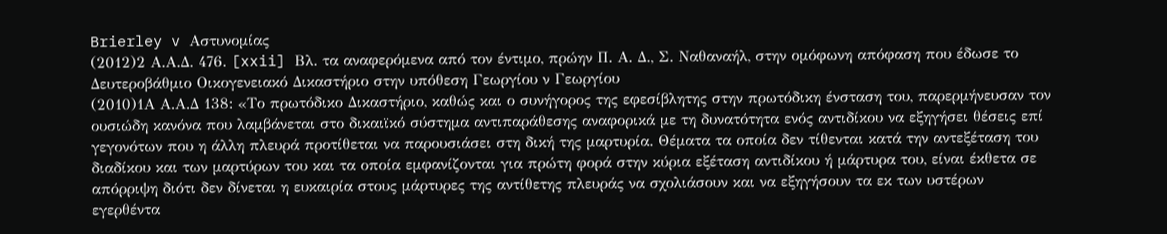Brierley v Αστυνομίας
(2012)2 Α.Α.Δ. 476. [xxii] Βλ. τα αναφερόμενα από τον έντιμο, πρώην Π. Α. Δ., Σ. Ναθαναήλ, στην ομόφωνη απόφαση που έδωσε το Δευτεροβάθμιο Οικογενειακό Δικαστήριο στην υπόθεση Γεωργίου ν Γεωργίου
(2010)1Α Α.Α.Δ 138: «Το πρωτόδικο Δικαστήριο, καθώς και ο συνήγορος της εφεσίβλητης στην πρωτόδικη ένσταση του, παρερμήνευσαν τον ουσιώδη κανόνα που λαμβάνεται στο δικαιϊκό σύστημα αντιπαράθεσης αναφορικά με τη δυνατότητα ενός αντιδίκου να εξηγήσει θέσεις επί γεγονότων που η άλλη πλευρά προτίθεται να παρουσιάσει στη δική της μαρτυρία. Θέματα τα οποία δεν τίθενται κατά την αντεξέταση του διαδίκου και των μαρτύρων του και τα οποία εμφανίζονται για πρώτη φορά στην κύρια εξέταση αντιδίκου ή μάρτυρα του, είναι έκθετα σε απόρριψη διότι δεν δίνεται η ευκαιρία στους μάρτυρες της αντίθετης πλευράς να σχολιάσουν και να εξηγήσουν τα εκ των υστέρων εγερθέντα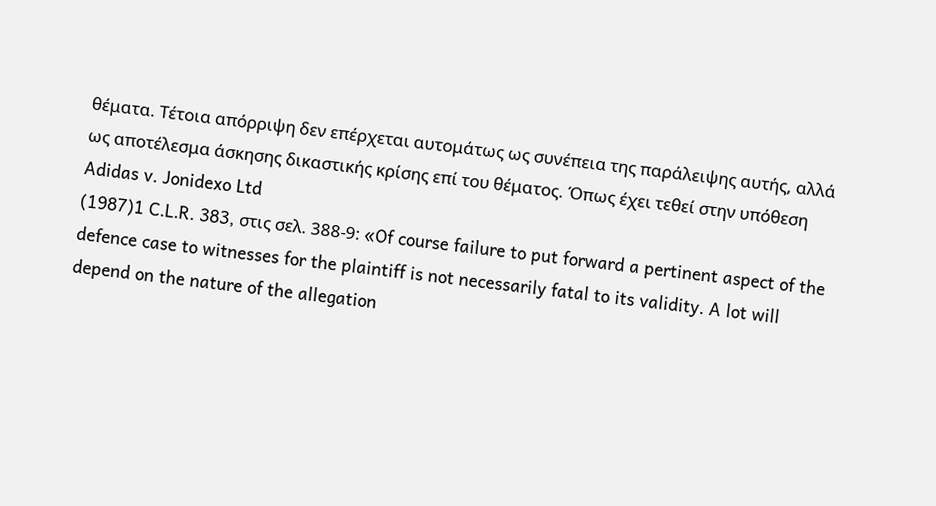θέματα. Τέτοια απόρριψη δεν επέρχεται αυτομάτως ως συνέπεια της παράλειψης αυτής, αλλά ως αποτέλεσμα άσκησης δικαστικής κρίσης επί του θέματος. Όπως έχει τεθεί στην υπόθεση Adidas v. Jonidexo Ltd
(1987)1 C.L.R. 383, στις σελ. 388-9: «Of course failure to put forward a pertinent aspect of the defence case to witnesses for the plaintiff is not necessarily fatal to its validity. A lot will depend on the nature of the allegation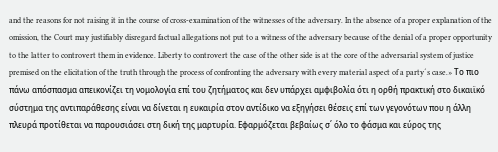and the reasons for not raising it in the course of cross-examination of the witnesses of the adversary. In the absence of a proper explanation of the omission, the Court may justifiably disregard factual allegations not put to a witness of the adversary because of the denial of a proper opportunity to the latter to controvert them in evidence. Liberty to controvert the case of the other side is at the core of the adversarial system of justice premised on the elicitation of the truth through the process of confronting the adversary with every material aspect of a party´s case.» Το πιο πάνω απόσπασμα απεικονίζει τη νομολογία επί του ζητήματος και δεν υπάρχει αμφιβολία ότι η ορθή πρακτική στο δικαιϊκό σύστημα της αντιπαράθεσης είναι να δίνεται η ευκαιρία στον αντίδικο να εξηγήσει θέσεις επί των γεγονότων που η άλλη πλευρά προτίθεται να παρουσιάσει στη δική της μαρτυρία. Εφαρμόζεται βεβαίως σ΄ όλο το φάσμα και εύρος της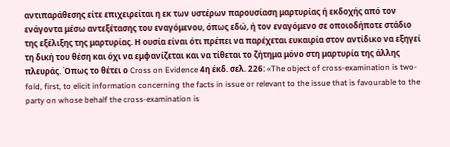αντιπαράθεσης είτε επιχειρείται η εκ των υστέρων παρουσίαση μαρτυρίας ή εκδοχής από τον ενάγοντα μέσω αντεξέτασης του εναγόμενου, όπως εδώ, ή τον εναγόμενο σε οποιοδήποτε στάδιο της εξέλιξης της μαρτυρίας. Η ουσία είναι ότι πρέπει να παρέχεται ευκαιρία στον αντίδικο να εξηγεί τη δική του θέση και όχι να εμφανίζεται και να τίθεται το ζήτημα μόνο στη μαρτυρία της άλλης πλευράς. Όπως το θέτει ο Cross on Evidence 4η έκδ. σελ. 226: «The object of cross-examination is two-fold, first, to elicit information concerning the facts in issue or relevant to the issue that is favourable to the party on whose behalf the cross-examination is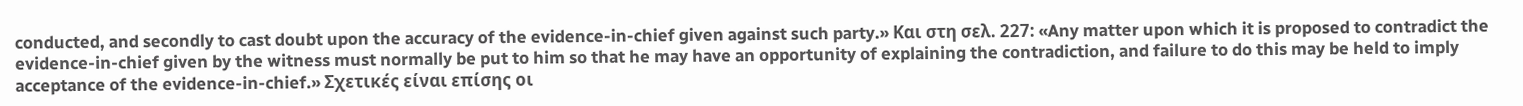conducted, and secondly to cast doubt upon the accuracy of the evidence-in-chief given against such party.» Και στη σελ. 227: «Any matter upon which it is proposed to contradict the evidence-in-chief given by the witness must normally be put to him so that he may have an opportunity of explaining the contradiction, and failure to do this may be held to imply acceptance of the evidence-in-chief.» Σχετικές είναι επίσης οι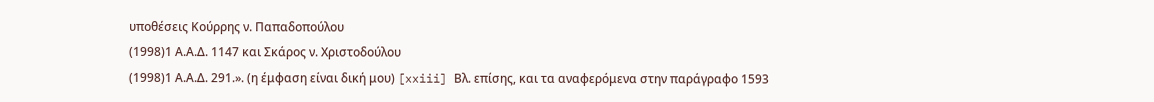υποθέσεις Κούρρης ν. Παπαδοπούλου
(1998)1 Α.Α.Δ. 1147 και Σκάρος ν. Χριστοδούλου
(1998)1 Α.Α.Δ. 291.». (η έμφαση είναι δική μου) [xxiii] Βλ. επίσης, και τα αναφερόμενα στην παράγραφο 1593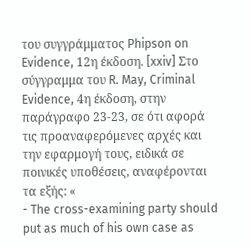του συγγράμματος Phipson on Evidence, 12η έκδοση. [xxiv] Στο σύγγραμμα του R. May, Criminal Evidence, 4η έκδοση, στην παράγραφο 23-23, σε ότι αφορά τις προαναφερόμενες αρχές και την εφαρμογή τους, ειδικά σε ποινικές υποθέσεις, αναφέρονται τα εξής: «
- The cross-examining party should put as much of his own case as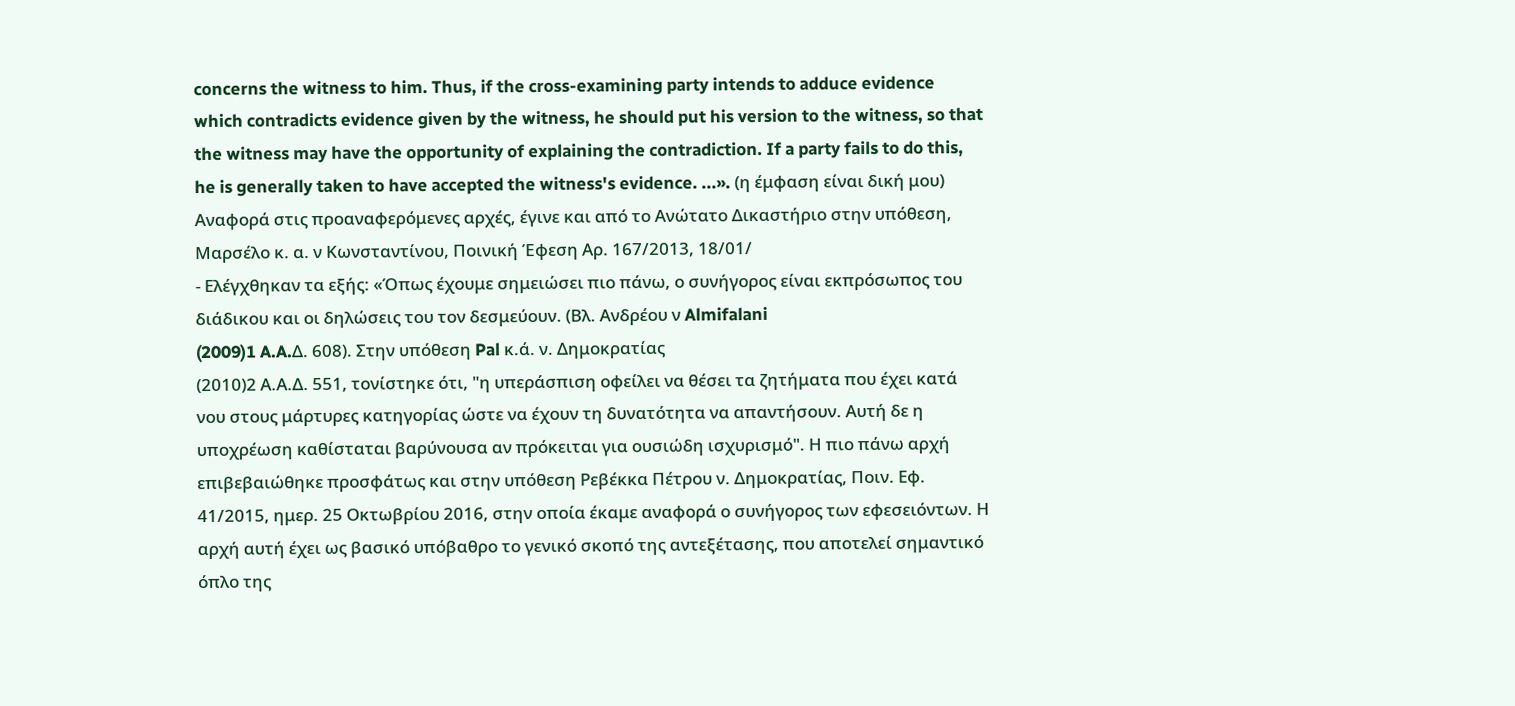concerns the witness to him. Thus, if the cross-examining party intends to adduce evidence which contradicts evidence given by the witness, he should put his version to the witness, so that the witness may have the opportunity of explaining the contradiction. If a party fails to do this, he is generally taken to have accepted the witness's evidence. ...». (η έμφαση είναι δική μου) Αναφορά στις προαναφερόμενες αρχές, έγινε και από το Ανώτατο Δικαστήριο στην υπόθεση, Μαρσέλο κ. α. ν Κωνσταντίνου, Ποινική Έφεση Αρ. 167/2013, 18/01/
- Ελέγχθηκαν τα εξής: «Όπως έχουμε σημειώσει πιο πάνω, ο συνήγορος είναι εκπρόσωπος του διάδικου και οι δηλώσεις του τον δεσμεύουν. (Βλ. Ανδρέου ν Almifalani
(2009)1 A.A.Δ. 608). Στην υπόθεση Pal κ.ά. ν. Δημοκρατίας
(2010)2 Α.Α.Δ. 551, τονίστηκε ότι, "η υπεράσπιση οφείλει να θέσει τα ζητήματα που έχει κατά νου στους μάρτυρες κατηγορίας ώστε να έχουν τη δυνατότητα να απαντήσουν. Αυτή δε η υποχρέωση καθίσταται βαρύνουσα αν πρόκειται για ουσιώδη ισχυρισμό". Η πιο πάνω αρχή επιβεβαιώθηκε προσφάτως και στην υπόθεση Ρεβέκκα Πέτρου ν. Δημοκρατίας, Ποιν. Εφ. 41/2015, ημερ. 25 Οκτωβρίου 2016, στην οποία έκαμε αναφορά ο συνήγορος των εφεσειόντων. Η αρχή αυτή έχει ως βασικό υπόβαθρο το γενικό σκοπό της αντεξέτασης, που αποτελεί σημαντικό όπλο της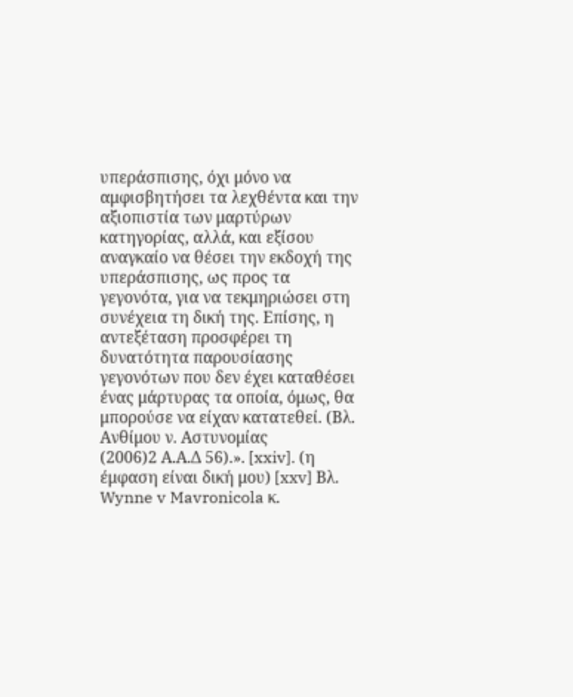υπεράσπισης, όχι μόνο να αμφισβητήσει τα λεχθέντα και την αξιοπιστία των μαρτύρων κατηγορίας, αλλά, και εξίσου αναγκαίο να θέσει την εκδοχή της υπεράσπισης, ως προς τα γεγονότα, για να τεκμηριώσει στη συνέχεια τη δική της. Επίσης, η αντεξέταση προσφέρει τη δυνατότητα παρουσίασης γεγονότων που δεν έχει καταθέσει ένας μάρτυρας τα οποία, όμως, θα μπορούσε να είχαν κατατεθεί. (Βλ. Ανθίμου ν. Αστυνομίας
(2006)2 Α.Α.Δ 56).». [xxiv]. (η έμφαση είναι δική μου) [xxv] Βλ. Wynne v Mavronicola κ.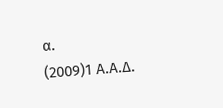α.
(2009)1 Α.Α.Δ.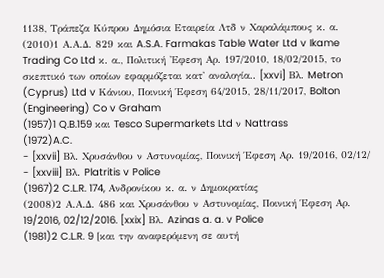1138, Τράπεζα Κύπρου Δημόσια Εταιρεία Λτδ ν Χαραλάμπους κ. α.
(2010)1 Α.Α.Δ. 829 και A.S.A. Farmakas Table Water Ltd v Ikame Trading Co Ltd κ. α., Πολιτική 'Εφεση Αρ. 197/2010, 18/02/2015, το σκεπτικό των οποίων εφαρμόζεται κατ' αναλογία.. [xxvi] Βλ. Metron (Cyprus) Ltd v Κάνιου, Ποινική Έφεση 64/2015, 28/11/2017, Bolton (Engineering) Co v Graham
(1957)1 Q.B.159 και Tesco Supermarkets Ltd ν Nattrass
(1972)A.C.
- [xxvii] Βλ. Χρυσάνθου ν Αστυνομίας, Ποινική Έφεση Αρ. 19/2016, 02/12/
- [xxviii] Βλ. Platritis v Police
(1967)2 C.L.R. 174, Ανδρονίκου κ. α. ν Δημοκρατίας
(2008)2 Α.Α.Δ. 486 και Χρυσάνθου ν Αστυνομίας, Ποινική Έφεση Αρ. 19/2016, 02/12/2016. [xxix] Βλ. Azinas a. a. v Police
(1981)2 C.L.R. 9 [και την αναφερόμενη σε αυτή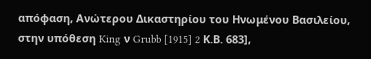απόφαση, Ανώτερου Δικαστηρίου του Ηνωμένου Βασιλείου, στην υπόθεση King ν Grubb [1915] 2 Κ.Β. 683],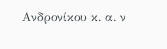Ανδρονίκου κ. α. ν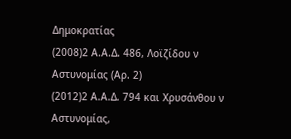Δημοκρατίας
(2008)2 Α.Α.Δ. 486, Λοϊζίδου ν Αστυνομίας (Αρ. 2)
(2012)2 Α.Α.Δ. 794 και Χρυσάνθου ν Αστυνομίας,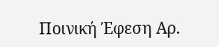Ποινική Έφεση Αρ.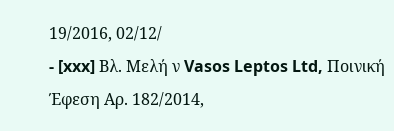19/2016, 02/12/
- [xxx] Βλ. Μελή ν Vasos Leptos Ltd, Ποινική Έφεση Αρ. 182/2014,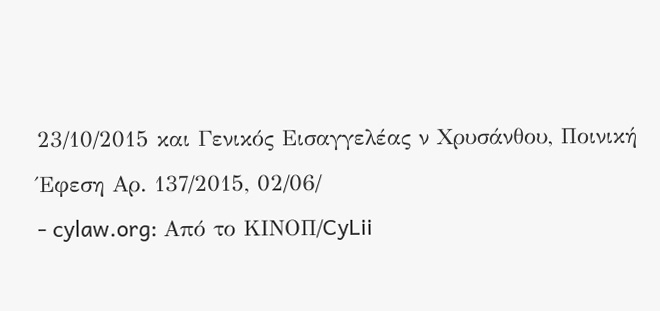23/10/2015 και Γενικός Εισαγγελέας ν Χρυσάνθου, Ποινική Έφεση Αρ. 137/2015, 02/06/
- cylaw.org: Από το ΚΙΝOΠ/CyLii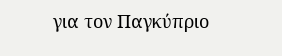για τον Παγκύπριο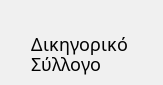Δικηγορικό Σύλλογο